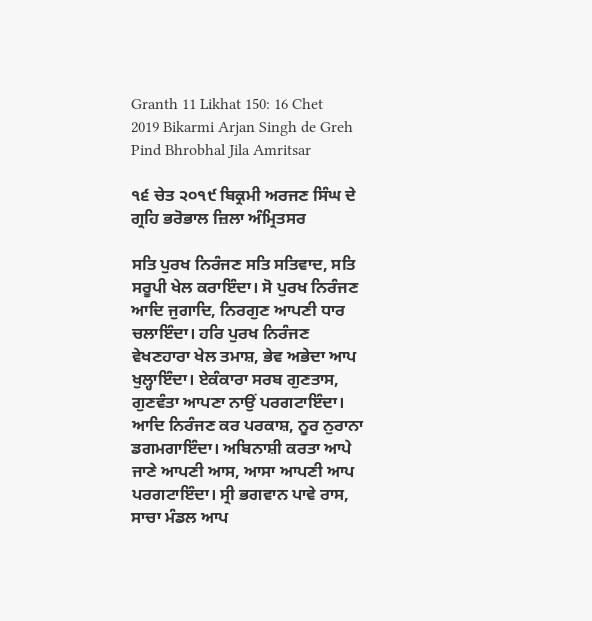Granth 11 Likhat 150: 16 Chet 2019 Bikarmi Arjan Singh de Greh Pind Bhrobhal Jila Amritsar

੧੬ ਚੇਤ ੨੦੧੯ ਬਿਕ੍ਰਮੀ ਅਰਜਣ ਸਿੰਘ ਦੇ ਗ੍ਰਹਿ ਭਰੋਭਾਲ ਜ਼ਿਲਾ ਅੰਮ੍ਰਿਤਸਰ

ਸਤਿ ਪੁਰਖ ਨਿਰੰਜਣ ਸਤਿ ਸਤਿਵਾਦ, ਸਤਿ ਸਰੂਪੀ ਖੇਲ ਕਰਾਇੰਦਾ। ਸੋ ਪੁਰਖ ਨਿਰੰਜਣ ਆਦਿ ਜੁਗਾਦਿ, ਨਿਰਗੁਣ ਆਪਣੀ ਧਾਰ ਚਲਾਇੰਦਾ। ਹਰਿ ਪੁਰਖ ਨਿਰੰਜਣ ਵੇਖਣਹਾਰਾ ਖੇਲ ਤਮਾਸ਼, ਭੇਵ ਅਭੇਦਾ ਆਪ ਖੁਲ੍ਹਾਇੰਦਾ। ਏਕੰਕਾਰਾ ਸਰਬ ਗੁਣਤਾਸ, ਗੁਣਵੰਤਾ ਆਪਣਾ ਨਾਉਂ ਪਰਗਟਾਇੰਦਾ। ਆਦਿ ਨਿਰੰਜਣ ਕਰ ਪਰਕਾਸ਼, ਨੂਰ ਨੁਰਾਨਾ ਡਗਮਗਾਇੰਦਾ। ਅਬਿਨਾਸ਼ੀ ਕਰਤਾ ਆਪੇ ਜਾਣੇ ਆਪਣੀ ਆਸ, ਆਸਾ ਆਪਣੀ ਆਪ ਪਰਗਟਾਇੰਦਾ। ਸ੍ਰੀ ਭਗਵਾਨ ਪਾਵੇ ਰਾਸ, ਸਾਚਾ ਮੰਡਲ ਆਪ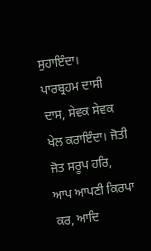ਸੁਹਾਇੰਦਾ। ਪਾਰਬ੍ਰਹਮ ਦਾਸੀ ਦਾਸ, ਸੇਵਕ ਸੇਵਕ ਖੇਲ ਕਰਾਇੰਦਾ। ਜੋਤੀ ਜੋਤ ਸਰੂਪ ਹਰਿ, ਆਪ ਆਪਣੀ ਕਿਰਪਾ ਕਰ, ਆਦਿ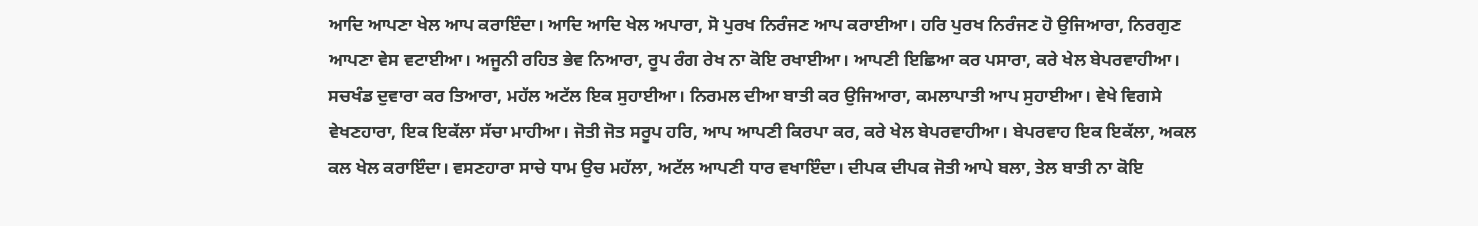ਆਦਿ ਆਪਣਾ ਖੇਲ ਆਪ ਕਰਾਇੰਦਾ। ਆਦਿ ਆਦਿ ਖੇਲ ਅਪਾਰਾ, ਸੋ ਪੁਰਖ ਨਿਰੰਜਣ ਆਪ ਕਰਾਈਆ। ਹਰਿ ਪੁਰਖ ਨਿਰੰਜਣ ਹੋ ਉਜਿਆਰਾ, ਨਿਰਗੁਣ ਆਪਣਾ ਵੇਸ ਵਟਾਈਆ। ਅਜੂਨੀ ਰਹਿਤ ਭੇਵ ਨਿਆਰਾ, ਰੂਪ ਰੰਗ ਰੇਖ ਨਾ ਕੋਇ ਰਖਾਈਆ। ਆਪਣੀ ਇਛਿਆ ਕਰ ਪਸਾਰਾ, ਕਰੇ ਖੇਲ ਬੇਪਰਵਾਹੀਆ। ਸਚਖੰਡ ਦੁਵਾਰਾ ਕਰ ਤਿਆਰਾ, ਮਹੱਲ ਅਟੱਲ ਇਕ ਸੁਹਾਈਆ। ਨਿਰਮਲ ਦੀਆ ਬਾਤੀ ਕਰ ਉਜਿਆਰਾ, ਕਮਲਾਪਾਤੀ ਆਪ ਸੁਹਾਈਆ। ਵੇਖੇ ਵਿਗਸੇ ਵੇਖਣਹਾਰਾ, ਇਕ ਇਕੱਲਾ ਸੱਚਾ ਮਾਹੀਆ। ਜੋਤੀ ਜੋਤ ਸਰੂਪ ਹਰਿ, ਆਪ ਆਪਣੀ ਕਿਰਪਾ ਕਰ, ਕਰੇ ਖੇਲ ਬੇਪਰਵਾਹੀਆ। ਬੇਪਰਵਾਹ ਇਕ ਇਕੱਲਾ, ਅਕਲ ਕਲ ਖੇਲ ਕਰਾਇੰਦਾ। ਵਸਣਹਾਰਾ ਸਾਚੇ ਧਾਮ ਉਚ ਮਹੱਲਾ, ਅਟੱਲ ਆਪਣੀ ਧਾਰ ਵਖਾਇੰਦਾ। ਦੀਪਕ ਦੀਪਕ ਜੋਤੀ ਆਪੇ ਬਲਾ, ਤੇਲ ਬਾਤੀ ਨਾ ਕੋਇ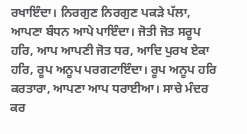ਰਖਾਇੰਦਾ। ਨਿਰਗੁਣ ਨਿਰਗੁਣ ਪਕੜੇ ਪੱਲਾ, ਆਪਣਾ ਬੰਧਨ ਆਪੇ ਪਾਇੰਦਾ। ਜੋਤੀ ਜੋਤ ਸਰੂਪ ਹਰਿ, ਆਪ ਆਪਣੀ ਜੋਤ ਧਰ, ਆਦਿ ਪੁਰਖ ਏਕਾ ਹਰਿ, ਰੂਪ ਅਨੂਪ ਪਰਗਟਾਇੰਦਾ। ਰੂਪ ਅਨੂਪ ਹਰਿ ਕਰਤਾਰਾ, ਆਪਣਾ ਆਪ ਧਰਾਈਆ। ਸਾਚੇ ਮੰਦਰ ਕਰ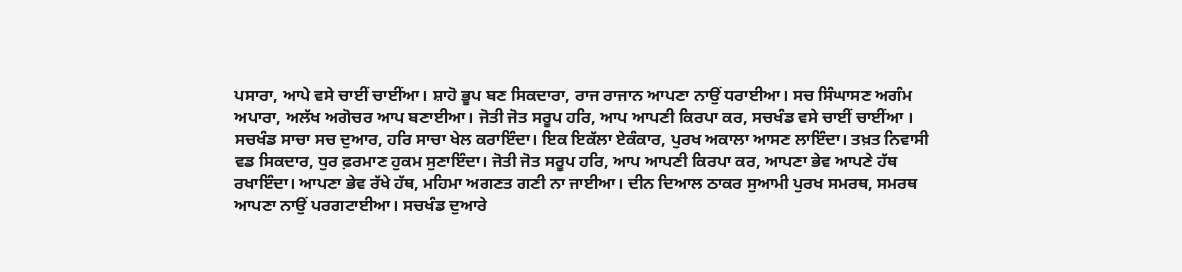ਪਸਾਰਾ, ਆਪੇ ਵਸੇ ਚਾਈਂ ਚਾਈਂਆ। ਸ਼ਾਹੋ ਭੂਪ ਬਣ ਸਿਕਦਾਰਾ, ਰਾਜ ਰਾਜਾਨ ਆਪਣਾ ਨਾਉਂ ਧਰਾਈਆ। ਸਚ ਸਿੰਘਾਸਣ ਅਗੰਮ ਅਪਾਰਾ, ਅਲੱਖ ਅਗੋਚਰ ਆਪ ਬਣਾਈਆ। ਜੋਤੀ ਜੋਤ ਸਰੂਪ ਹਰਿ, ਆਪ ਆਪਣੀ ਕਿਰਪਾ ਕਰ, ਸਚਖੰਡ ਵਸੇ ਚਾਈਂ ਚਾਈਂਆ । ਸਚਖੰਡ ਸਾਚਾ ਸਚ ਦੁਆਰ, ਹਰਿ ਸਾਚਾ ਖੇਲ ਕਰਾਇੰਦਾ। ਇਕ ਇਕੱਲਾ ਏਕੰਕਾਰ, ਪੁਰਖ ਅਕਾਲਾ ਆਸਣ ਲਾਇੰਦਾ। ਤਖ਼ਤ ਨਿਵਾਸੀ ਵਡ ਸਿਕਦਾਰ, ਧੁਰ ਫ਼ਰਮਾਣ ਹੁਕਮ ਸੁਣਾਇੰਦਾ। ਜੋਤੀ ਜੋਤ ਸਰੂਪ ਹਰਿ, ਆਪ ਆਪਣੀ ਕਿਰਪਾ ਕਰ, ਆਪਣਾ ਭੇਵ ਆਪਣੇ ਹੱਥ ਰਖਾਇੰਦਾ। ਆਪਣਾ ਭੇਵ ਰੱਖੇ ਹੱਥ, ਮਹਿਮਾ ਅਗਣਤ ਗਣੀ ਨਾ ਜਾਈਆ। ਦੀਨ ਦਿਆਲ ਠਾਕਰ ਸੁਆਮੀ ਪੁਰਖ ਸਮਰਥ, ਸਮਰਥ ਆਪਣਾ ਨਾਉਂ ਪਰਗਟਾਈਆ। ਸਚਖੰਡ ਦੁਆਰੇ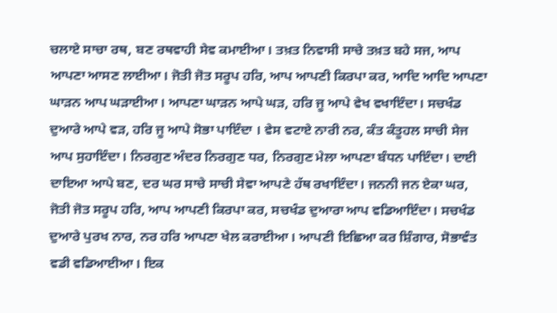ਚਲਾਏ ਸਾਚਾ ਰਥ, ਬਣ ਰਥਵਾਹੀ ਸੇਵ ਕਮਾਈਆ। ਤਖ਼ਤ ਨਿਵਾਸੀ ਸਾਚੇ ਤਖ਼ਤ ਬਹੇ ਸਜ, ਆਪ ਆਪਣਾ ਆਸਣ ਲਾਈਆ। ਜੋਤੀ ਜੋਤ ਸਰੂਪ ਹਰਿ, ਆਪ ਆਪਣੀ ਕਿਰਪਾ ਕਰ, ਆਦਿ ਆਦਿ ਆਪਣਾ ਘਾੜਨ ਆਪ ਘੜਾਈਆ। ਆਪਣਾ ਘਾੜਨ ਆਪੇ ਘੜ, ਹਰਿ ਜੂ ਆਪੇ ਵੇਖ ਵਖਾਇੰਦਾ। ਸਚਖੰਡ ਦੁਆਰੇ ਆਪੇ ਵੜ, ਹਰਿ ਜੂ ਆਪੇ ਸੋਭਾ ਪਾਇੰਦਾ । ਵੇਸ ਵਟਾਏ ਨਾਰੀ ਨਰ, ਕੰਤ ਕੰਤੂਹਲ ਸਾਚੀ ਸੇਜ ਆਪ ਸੁਹਾਇੰਦਾ। ਨਿਰਗੁਣ ਅੰਦਰ ਨਿਰਗੁਣ ਧਰ, ਨਿਰਗੁਣ ਮੇਲਾ ਆਪਣਾ ਬੰਧਨ ਪਾਇੰਦਾ। ਦਾਈ ਦਾਇਆ ਆਪੇ ਬਣ, ਦਰ ਘਰ ਸਾਚੇ ਸਾਚੀ ਸੇਵਾ ਆਪਣੇ ਹੱਥ ਰਖਾਇੰਦਾ। ਜਨਨੀ ਜਨ ਏਕਾ ਘਰ, ਜੋਤੀ ਜੋਤ ਸਰੂਪ ਹਰਿ, ਆਪ ਆਪਣੀ ਕਿਰਪਾ ਕਰ, ਸਚਖੰਡ ਦੁਆਰਾ ਆਪ ਵਡਿਆਇੰਦਾ। ਸਚਖੰਡ ਦੁਆਰੇ ਪੁਰਖ ਨਾਰ, ਨਰ ਹਰਿ ਆਪਣਾ ਖੇਲ ਕਰਾਈਆ। ਆਪਣੀ ਇਛਿਆ ਕਰ ਸ਼ਿੰਗਾਰ, ਸੋਭਾਵੰਤ ਵਡੀ ਵਡਿਆਈਆ। ਇਕ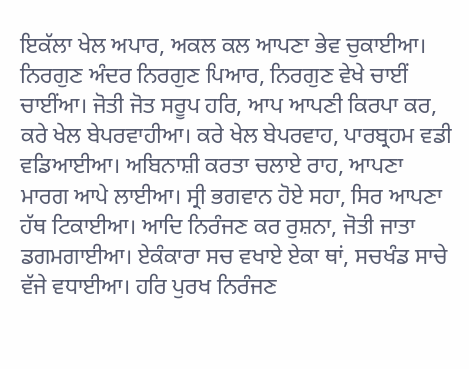ਇਕੱਲਾ ਖੇਲ ਅਪਾਰ, ਅਕਲ ਕਲ ਆਪਣਾ ਭੇਵ ਚੁਕਾਈਆ। ਨਿਰਗੁਣ ਅੰਦਰ ਨਿਰਗੁਣ ਪਿਆਰ, ਨਿਰਗੁਣ ਵੇਖੇ ਚਾਈਂ ਚਾਈਂਆ। ਜੋਤੀ ਜੋਤ ਸਰੂਪ ਹਰਿ, ਆਪ ਆਪਣੀ ਕਿਰਪਾ ਕਰ, ਕਰੇ ਖੇਲ ਬੇਪਰਵਾਹੀਆ। ਕਰੇ ਖੇਲ ਬੇਪਰਵਾਹ, ਪਾਰਬ੍ਰਹਮ ਵਡੀ ਵਡਿਆਈਆ। ਅਬਿਨਾਸ਼ੀ ਕਰਤਾ ਚਲਾਏ ਰਾਹ, ਆਪਣਾ ਮਾਰਗ ਆਪੇ ਲਾਈਆ। ਸ੍ਰੀ ਭਗਵਾਨ ਹੋਏ ਸਹਾ, ਸਿਰ ਆਪਣਾ ਹੱਥ ਟਿਕਾਈਆ। ਆਦਿ ਨਿਰੰਜਣ ਕਰ ਰੁਸ਼ਨਾ, ਜੋਤੀ ਜਾਤਾ ਡਗਮਗਾਈਆ। ਏਕੰਕਾਰਾ ਸਚ ਵਖਾਏ ਏਕਾ ਥਾਂ, ਸਚਖੰਡ ਸਾਚੇ ਵੱਜੇ ਵਧਾਈਆ। ਹਰਿ ਪੁਰਖ ਨਿਰੰਜਣ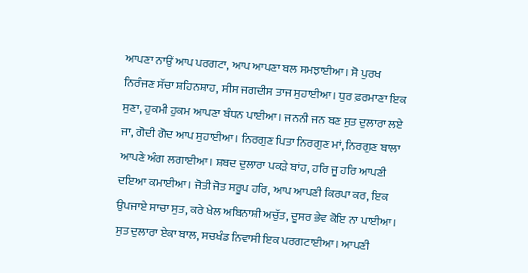ਆਪਣਾ ਨਾਉਂ ਆਪ ਪਰਗਟਾ, ਆਪ ਆਪਣਾ ਬਲ ਸਮਝਾਈਆ। ਸੋ ਪੁਰਖ ਨਿਰੰਜਣ ਸੱਚਾ ਸ਼ਹਿਨਸ਼ਾਹ, ਸੀਸ ਜਗਦੀਸ ਤਾਜ ਸੁਹਾਈਆ। ਧੁਰ ਫ਼ਰਮਾਣਾ ਇਕ ਸੁਣਾ, ਹੁਕਮੀ ਹੁਕਮ ਆਪਣਾ ਬੰਧਨ ਪਾਈਆ। ਜਨਨੀ ਜਨ ਬਣ ਸੁਤ ਦੁਲਾਰਾ ਲਏ ਜਾ, ਗੋਦੀ ਗੋਦ ਆਪ ਸੁਹਾਈਆ। ਨਿਰਗੁਣ ਪਿਤਾ ਨਿਰਗੁਣ ਮਾਂ, ਨਿਰਗੁਣ ਬਾਲਾ ਆਪਣੇ ਅੰਗ ਲਗਾਈਆ। ਸ਼ਬਦ ਦੁਲਾਰਾ ਪਕੜੇ ਬਾਂਹ, ਹਰਿ ਜੂ ਹਰਿ ਆਪਣੀ ਦਇਆ ਕਮਾਈਆ। ਜੋਤੀ ਜੋਤ ਸਰੂਪ ਹਰਿ, ਆਪ ਆਪਣੀ ਕਿਰਪਾ ਕਰ, ਇਕ ਉਪਜਾਏ ਸਾਚਾ ਸੁਤ, ਕਰੇ ਖੇਲ ਅਬਿਨਾਸ਼ੀ ਅਚੁੱਤ, ਦੂਸਰ ਭੇਵ ਕੋਇ ਨਾ ਪਾਈਆ। ਸੁਤ ਦੁਲਾਰਾ ਏਕਾ ਬਾਲ, ਸਚਖੰਡ ਨਿਵਾਸੀ ਇਕ ਪਰਗਟਾਈਆ। ਆਪਣੀ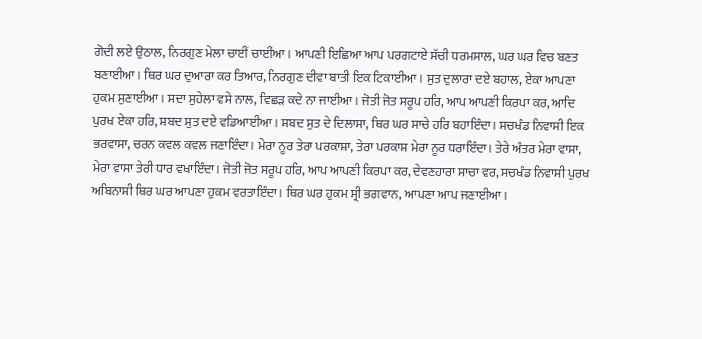ਗੋਦੀ ਲਏ ਉਠਾਲ, ਨਿਰਗੁਣ ਮੇਲਾ ਚਾਈਂ ਚਾਈਂਆ। ਆਪਣੀ ਇਛਿਆ ਆਪ ਪਰਗਟਾਏ ਸੱਚੀ ਧਰਮਸਾਲ, ਘਰ ਘਰ ਵਿਚ ਬਣਤ ਬਣਾਈਆ। ਥਿਰ ਘਰ ਦੁਆਰਾ ਕਰ ਤਿਆਰ, ਨਿਰਗੁਣ ਦੀਵਾ ਬਾਤੀ ਇਕ ਟਿਕਾਈਆ। ਸੁਤ ਦੁਲਾਰਾ ਦਏ ਬਹਾਲ, ਏਕਾ ਆਪਣਾ ਹੁਕਮ ਸੁਣਾਈਆ। ਸਦਾ ਸੁਹੇਲਾ ਵਸੇ ਨਾਲ, ਵਿਛੜ ਕਦੇ ਨਾ ਜਾਈਆ। ਜੋਤੀ ਜੋਤ ਸਰੂਪ ਹਰਿ, ਆਪ ਆਪਣੀ ਕਿਰਪਾ ਕਰ, ਆਦਿ ਪੁਰਖ ਏਕਾ ਹਰਿ, ਸ਼ਬਦ ਸੁਤ ਦਏ ਵਡਿਆਈਆ। ਸ਼ਬਦ ਸੁਤ ਦੇ ਦਿਲਾਸਾ, ਥਿਰ ਘਰ ਸਾਚੇ ਹਰਿ ਬਹਾਇੰਦਾ। ਸਚਖੰਡ ਨਿਵਾਸੀ ਇਕ ਭਰਵਾਸਾ, ਚਰਨ ਕਵਲ ਕਵਲ ਜਣਾਇੰਦਾ। ਮੇਰਾ ਨੂਰ ਤੇਰਾ ਪਰਕਾਸ਼ਾ, ਤੇਰਾ ਪਰਕਾਸ਼ ਮੇਰਾ ਨੂਰ ਧਰਾਇੰਦਾ। ਤੇਰੇ ਅੰਤਰ ਮੇਰਾ ਵਾਸਾ, ਮੇਰਾ ਵਾਸਾ ਤੇਰੀ ਧਾਰ ਵਖਾਇੰਦਾ। ਜੋਤੀ ਜੋਤ ਸਰੂਪ ਹਰਿ, ਆਪ ਆਪਣੀ ਕਿਰਪਾ ਕਰ, ਦੇਵਣਹਾਰਾ ਸਾਚਾ ਵਰ, ਸਚਖੰਡ ਨਿਵਾਸੀ ਪੁਰਖ ਅਬਿਨਾਸ਼ੀ ਥਿਰ ਘਰ ਆਪਣਾ ਹੁਕਮ ਵਰਤਾਇੰਦਾ। ਥਿਰ ਘਰ ਹੁਕਮ ਸ੍ਰੀ ਭਗਵਾਨ, ਆਪਣਾ ਆਪ ਜਣਾਈਆ।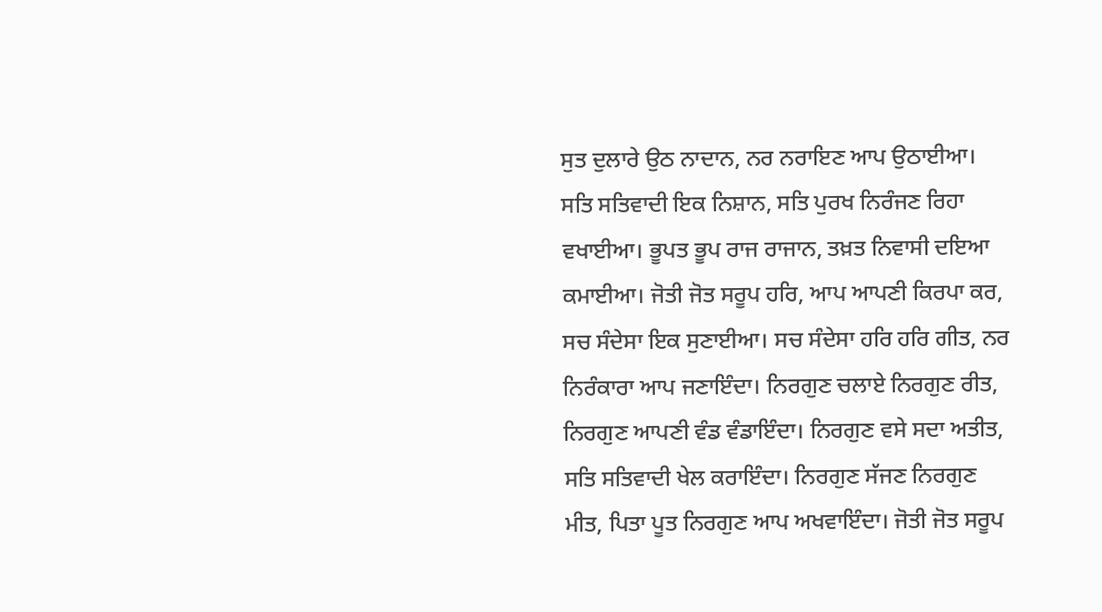ਸੁਤ ਦੁਲਾਰੇ ਉਠ ਨਾਦਾਨ, ਨਰ ਨਰਾਇਣ ਆਪ ਉਠਾਈਆ। ਸਤਿ ਸਤਿਵਾਦੀ ਇਕ ਨਿਸ਼ਾਨ, ਸਤਿ ਪੁਰਖ ਨਿਰੰਜਣ ਰਿਹਾ ਵਖਾਈਆ। ਭੂਪਤ ਭੂਪ ਰਾਜ ਰਾਜਾਨ, ਤਖ਼ਤ ਨਿਵਾਸੀ ਦਇਆ ਕਮਾਈਆ। ਜੋਤੀ ਜੋਤ ਸਰੂਪ ਹਰਿ, ਆਪ ਆਪਣੀ ਕਿਰਪਾ ਕਰ, ਸਚ ਸੰਦੇਸਾ ਇਕ ਸੁਣਾਈਆ। ਸਚ ਸੰਦੇਸਾ ਹਰਿ ਹਰਿ ਗੀਤ, ਨਰ ਨਿਰੰਕਾਰਾ ਆਪ ਜਣਾਇੰਦਾ। ਨਿਰਗੁਣ ਚਲਾਏ ਨਿਰਗੁਣ ਰੀਤ, ਨਿਰਗੁਣ ਆਪਣੀ ਵੰਡ ਵੰਡਾਇੰਦਾ। ਨਿਰਗੁਣ ਵਸੇ ਸਦਾ ਅਤੀਤ, ਸਤਿ ਸਤਿਵਾਦੀ ਖੇਲ ਕਰਾਇੰਦਾ। ਨਿਰਗੁਣ ਸੱਜਣ ਨਿਰਗੁਣ ਮੀਤ, ਪਿਤਾ ਪੂਤ ਨਿਰਗੁਣ ਆਪ ਅਖਵਾਇੰਦਾ। ਜੋਤੀ ਜੋਤ ਸਰੂਪ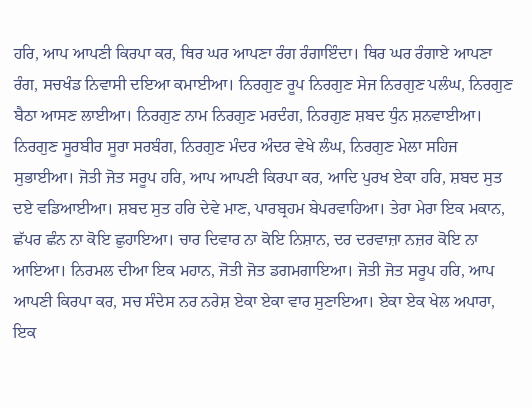ਹਰਿ, ਆਪ ਆਪਣੀ ਕਿਰਪਾ ਕਰ, ਥਿਰ ਘਰ ਆਪਣਾ ਰੰਗ ਰੰਗਾਇੰਦਾ। ਥਿਰ ਘਰ ਰੰਗਾਏ ਆਪਣਾ ਰੰਗ, ਸਚਖੰਡ ਨਿਵਾਸੀ ਦਇਆ ਕਮਾਈਆ। ਨਿਰਗੁਣ ਰੂਪ ਨਿਰਗੁਣ ਸੇਜ ਨਿਰਗੁਣ ਪਲੰਘ, ਨਿਰਗੁਣ ਬੈਠਾ ਆਸਣ ਲਾਈਆ। ਨਿਰਗੁਣ ਨਾਮ ਨਿਰਗੁਣ ਮਰਦੰਗ, ਨਿਰਗੁਣ ਸ਼ਬਦ ਧੁੰਨ ਸ਼ਨਵਾਈਆ। ਨਿਰਗੁਣ ਸੂਰਬੀਰ ਸੂਰਾ ਸਰਬੰਗ, ਨਿਰਗੁਣ ਮੰਦਰ ਅੰਦਰ ਵੇਖੇ ਲੰਘ, ਨਿਰਗੁਣ ਮੇਲਾ ਸਹਿਜ ਸੁਭਾਈਆ। ਜੋਤੀ ਜੋਤ ਸਰੂਪ ਹਰਿ, ਆਪ ਆਪਣੀ ਕਿਰਪਾ ਕਰ, ਆਦਿ ਪੁਰਖ ਏਕਾ ਹਰਿ, ਸ਼ਬਦ ਸੁਤ ਦਏ ਵਡਿਆਈਆ। ਸ਼ਬਦ ਸੁਤ ਹਰਿ ਦੇਵੇ ਮਾਣ, ਪਾਰਬ੍ਰਹਮ ਬੇਪਰਵਾਹਿਆ। ਤੇਰਾ ਮੇਰਾ ਇਕ ਮਕਾਨ, ਛੱਪਰ ਛੰਨ ਨਾ ਕੋਇ ਛੁਹਾਇਆ। ਚਾਰ ਦਿਵਾਰ ਨਾ ਕੋਇ ਨਿਸ਼ਾਨ, ਦਰ ਦਰਵਾਜ਼ਾ ਨਜ਼ਰ ਕੋਇ ਨਾ ਆਇਆ। ਨਿਰਮਲ ਦੀਆ ਇਕ ਮਹਾਨ, ਜੋਤੀ ਜੋਤ ਡਗਮਗਾਇਆ। ਜੋਤੀ ਜੋਤ ਸਰੂਪ ਹਰਿ, ਆਪ ਆਪਣੀ ਕਿਰਪਾ ਕਰ, ਸਚ ਸੰਦੇਸ ਨਰ ਨਰੇਸ਼ ਏਕਾ ਏਕਾ ਵਾਰ ਸੁਣਾਇਆ। ਏਕਾ ਏਕ ਖੇਲ ਅਪਾਰਾ, ਇਕ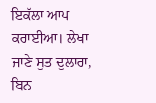ਇਕੱਲਾ ਆਪ ਕਰਾਈਆ। ਲੇਖਾ ਜਾਣੇ ਸੁਤ ਦੁਲਾਰਾ, ਬਿਨ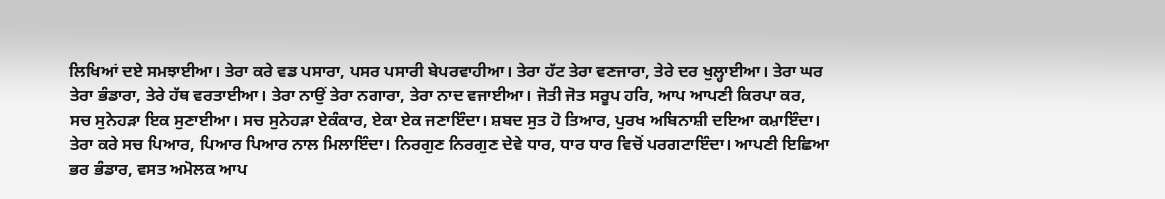ਲਿਖਿਆਂ ਦਏ ਸਮਝਾਈਆ। ਤੇਰਾ ਕਰੇ ਵਡ ਪਸਾਰਾ, ਪਸਰ ਪਸਾਰੀ ਬੇਪਰਵਾਹੀਆ। ਤੇਰਾ ਹੱਟ ਤੇਰਾ ਵਣਜਾਰਾ, ਤੇਰੇ ਦਰ ਖੁਲ੍ਹਾਈਆ। ਤੇਰਾ ਘਰ ਤੇਰਾ ਭੰਡਾਰਾ, ਤੇਰੇ ਹੱਥ ਵਰਤਾਈਆ। ਤੇਰਾ ਨਾਉਂ ਤੇਰਾ ਨਗਾਰਾ, ਤੇਰਾ ਨਾਦ ਵਜਾਈਆ। ਜੋਤੀ ਜੋਤ ਸਰੂਪ ਹਰਿ, ਆਪ ਆਪਣੀ ਕਿਰਪਾ ਕਰ, ਸਚ ਸੁਨੇਹੜਾ ਇਕ ਸੁਣਾਈਆ। ਸਚ ਸੁਨੇਹੜਾ ਏਕੰਕਾਰ, ਏਕਾ ਏਕ ਜਣਾਇੰਦਾ। ਸ਼ਬਦ ਸੁਤ ਹੋ ਤਿਆਰ, ਪੁਰਖ ਅਬਿਨਾਸ਼ੀ ਦਇਆ ਕਮ਼ਾਇੰਦਾ। ਤੇਰਾ ਕਰੇ ਸਚ ਪਿਆਰ, ਪਿਆਰ ਪਿਆਰ ਨਾਲ ਮਿਲਾਇੰਦਾ। ਨਿਰਗੁਣ ਨਿਰਗੁਣ ਦੇਵੇ ਧਾਰ, ਧਾਰ ਧਾਰ ਵਿਚੋਂ ਪਰਗਟਾਇੰਦਾ। ਆਪਣੀ ਇਛਿਆ ਭਰ ਭੰਡਾਰ, ਵਸਤ ਅਮੋਲਕ ਆਪ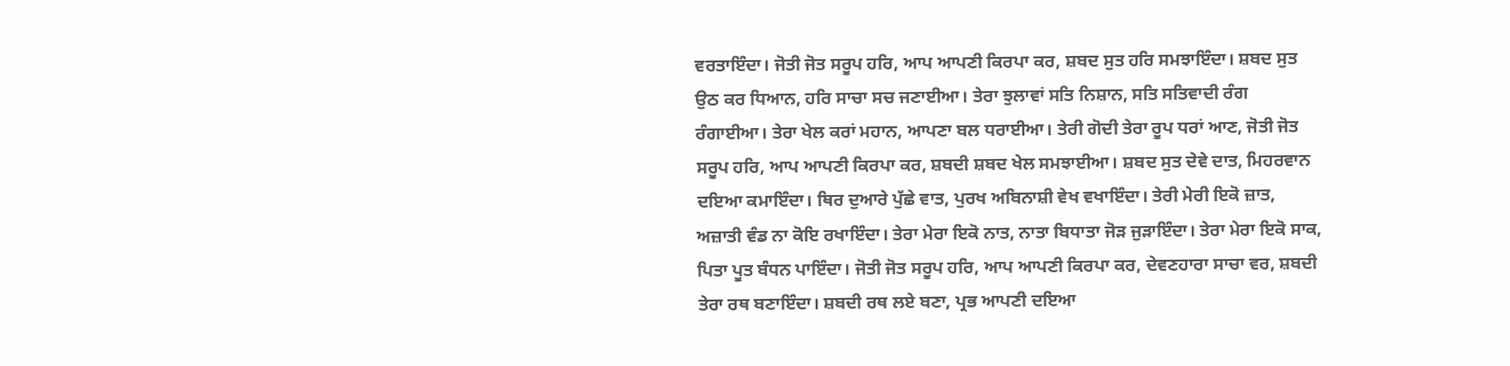ਵਰਤਾਇੰਦਾ। ਜੋਤੀ ਜੋਤ ਸਰੂਪ ਹਰਿ, ਆਪ ਆਪਣੀ ਕਿਰਪਾ ਕਰ, ਸ਼ਬਦ ਸੁਤ ਹਰਿ ਸਮਝਾਇੰਦਾ। ਸ਼ਬਦ ਸੁਤ ਉਠ ਕਰ ਧਿਆਨ, ਹਰਿ ਸਾਚਾ ਸਚ ਜਣਾਈਆ। ਤੇਰਾ ਝੁਲਾਵਾਂ ਸਤਿ ਨਿਸ਼ਾਨ, ਸਤਿ ਸਤਿਵਾਦੀ ਰੰਗ ਰੰਗਾਈਆ। ਤੇਰਾ ਖੇਲ ਕਰਾਂ ਮਹਾਨ, ਆਪਣਾ ਬਲ ਧਰਾਈਆ। ਤੇਰੀ ਗੋਦੀ ਤੇਰਾ ਰੂਪ ਧਰਾਂ ਆਣ, ਜੋਤੀ ਜੋਤ ਸਰੂਪ ਹਰਿ, ਆਪ ਆਪਣੀ ਕਿਰਪਾ ਕਰ, ਸ਼ਬਦੀ ਸ਼ਬਦ ਖੇਲ ਸਮਝਾਈਆ। ਸ਼ਬਦ ਸੁਤ ਦੇਵੇ ਦਾਤ, ਮਿਹਰਵਾਨ ਦਇਆ ਕਮਾਇੰਦਾ। ਥਿਰ ਦੁਆਰੇ ਪੁੱਛੇ ਵਾਤ, ਪੁਰਖ ਅਬਿਨਾਸ਼ੀ ਵੇਖ ਵਖਾਇੰਦਾ। ਤੇਰੀ ਮੇਰੀ ਇਕੋ ਜ਼ਾਤ, ਅਜ਼ਾਤੀ ਵੰਡ ਨਾ ਕੋਇ ਰਖਾਇੰਦਾ। ਤੇਰਾ ਮੇਰਾ ਇਕੋ ਨਾਤ, ਨਾਤਾ ਬਿਧਾਤਾ ਜੋੜ ਜੁੜਾਇੰਦਾ। ਤੇਰਾ ਮੇਰਾ ਇਕੋ ਸਾਕ, ਪਿਤਾ ਪੂਤ ਬੰਧਨ ਪਾਇੰਦਾ। ਜੋਤੀ ਜੋਤ ਸਰੂਪ ਹਰਿ, ਆਪ ਆਪਣੀ ਕਿਰਪਾ ਕਰ, ਦੇਵਣਹਾਰਾ ਸਾਚਾ ਵਰ, ਸ਼ਬਦੀ ਤੇਰਾ ਰਥ ਬਣਾਇੰਦਾ। ਸ਼ਬਦੀ ਰਥ ਲਏ ਬਣਾ, ਪ੍ਰਭ ਆਪਣੀ ਦਇਆ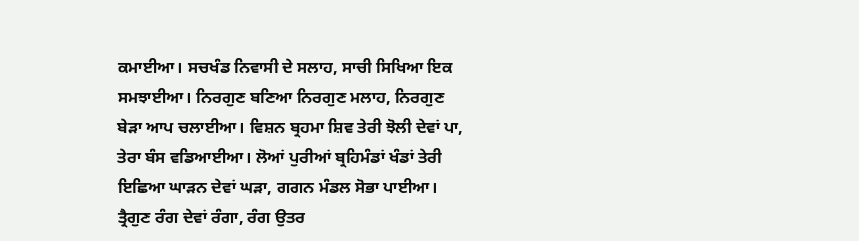ਕਮਾਈਆ। ਸਚਖੰਡ ਨਿਵਾਸੀ ਦੇ ਸਲਾਹ, ਸਾਚੀ ਸਿਖਿਆ ਇਕ ਸਮਝਾਈਆ। ਨਿਰਗੁਣ ਬਣਿਆ ਨਿਰਗੁਣ ਮਲਾਹ, ਨਿਰਗੁਣ ਬੇੜਾ ਆਪ ਚਲਾਈਆ। ਵਿਸ਼ਨ ਬ੍ਰਹਮਾ ਸ਼ਿਵ ਤੇਰੀ ਝੋਲੀ ਦੇਵਾਂ ਪਾ, ਤੇਰਾ ਬੰਸ ਵਡਿਆਈਆ। ਲੋਆਂ ਪੁਰੀਆਂ ਬ੍ਰਹਿਮੰਡਾਂ ਖੰਡਾਂ ਤੇਰੀ ਇਛਿਆ ਘਾੜਨ ਦੇਵਾਂ ਘੜਾ, ਗਗਨ ਮੰਡਲ ਸੋਭਾ ਪਾਈਆ। ਤ੍ਰੈਗੁਣ ਰੰਗ ਦੇਵਾਂ ਰੰਗਾ, ਰੰਗ ਉਤਰ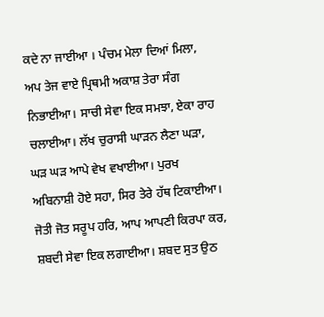ਕਦੇ ਨਾ ਜਾਈਆ । ਪੰਚਮ ਮੇਲਾ ਦਿਆਂ ਮਿਲਾ, ਅਪ ਤੇਜ ਵਾਏ ਪ੍ਰਿਥਮੀ ਅਕਾਸ਼ ਤੇਰਾ ਸੰਗ ਨਿਭਾਈਆ। ਸਾਚੀ ਸੇਵਾ ਇਕ ਸਮਝਾ, ਏਕਾ ਰਾਹ ਚਲਾਈਆ। ਲੱਖ ਚੁਰਾਸੀ ਘਾੜਨ ਲੈਣਾ ਘੜਾ, ਘੜ ਘੜ ਆਪੇ ਵੇਖ ਵਖਾਈਆ। ਪੁਰਖ ਅਬਿਨਾਸ਼ੀ ਹੋਏ ਸਹਾ, ਸਿਰ ਤੇਰੇ ਹੱਥ ਟਿਕਾਈਆ। ਜੋਤੀ ਜੋਤ ਸਰੂਪ ਹਰਿ, ਆਪ ਆਪਣੀ ਕਿਰਪਾ ਕਰ, ਸ਼ਬਦੀ ਸੇਵਾ ਇਕ ਲਗਾਈਆ। ਸ਼ਬਦ ਸੁਤ ਉਠ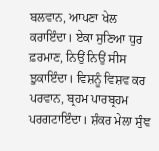ਬਲਵਾਨ, ਆਪਣਾ ਖੇਲ ਕਰਾਇੰਦਾ। ਏਕਾ ਸੁਣਿਆ ਧੁਰ ਫ਼ਰਮਾਣ, ਨਿਉਂ ਨਿਉਂ ਸੀਸ ਝੁਕਾਇੰਦਾ। ਵਿਸ਼ਨੂੰ ਵਿਸ਼ਵ ਕਰ ਪਰਵਾਨ, ਬ੍ਰਹਮ ਪਾਰਬ੍ਰਹਮ ਪਰਗਟਾਇੰਦਾ। ਸ਼ੰਕਰ ਮੇਲਾ ਸੁੰਞ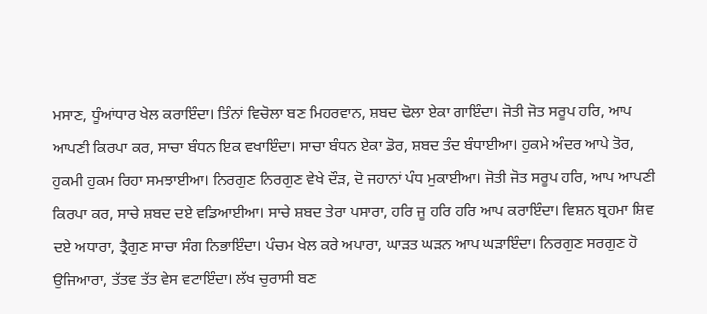ਮਸਾਣ, ਧੂੰਆਂਧਾਰ ਖੇਲ ਕਰਾਇੰਦਾ। ਤਿੰਨਾਂ ਵਿਚੋਲਾ ਬਣ ਮਿਹਰਵਾਨ, ਸ਼ਬਦ ਢੋਲਾ ਏਕਾ ਗਾਇੰਦਾ। ਜੋਤੀ ਜੋਤ ਸਰੂਪ ਹਰਿ, ਆਪ ਆਪਣੀ ਕਿਰਪਾ ਕਰ, ਸਾਚਾ ਬੰਧਨ ਇਕ ਵਖਾਇੰਦਾ। ਸਾਚਾ ਬੰਧਨ ਏਕਾ ਡੋਰ, ਸ਼ਬਦ ਤੰਦ ਬੰਧਾਈਆ। ਹੁਕਮੇ ਅੰਦਰ ਆਪੇ ਤੋਰ, ਹੁਕਮੀ ਹੁਕਮ ਰਿਹਾ ਸਮਝਾਈਆ। ਨਿਰਗੁਣ ਨਿਰਗੁਣ ਵੇਖੇ ਦੌੜ, ਦੋ ਜਹਾਨਾਂ ਪੰਧ ਮੁਕਾਈਆ। ਜੋਤੀ ਜੋਤ ਸਰੂਪ ਹਰਿ, ਆਪ ਆਪਣੀ ਕਿਰਪਾ ਕਰ, ਸਾਚੇ ਸ਼ਬਦ ਦਏ ਵਡਿਆਈਆ। ਸਾਚੇ ਸ਼ਬਦ ਤੇਰਾ ਪਸਾਰਾ, ਹਰਿ ਜੂ ਹਰਿ ਹਰਿ ਆਪ ਕਰਾਇੰਦਾ। ਵਿਸ਼ਨ ਬ੍ਰਹਮਾ ਸ਼ਿਵ ਦਏ ਅਧਾਰਾ, ਤ੍ਰੈਗੁਣ ਸਾਚਾ ਸੰਗ ਨਿਭਾਇੰਦਾ। ਪੰਚਮ ਖੇਲ ਕਰੇ ਅਪਾਰਾ, ਘਾੜਤ ਘੜਨ ਆਪ ਘੜਾਇੰਦਾ। ਨਿਰਗੁਣ ਸਰਗੁਣ ਹੋ ਉਜਿਆਰਾ, ਤੱਤਵ ਤੱਤ ਵੇਸ ਵਟਾਇੰਦਾ। ਲੱਖ ਚੁਰਾਸੀ ਬਣ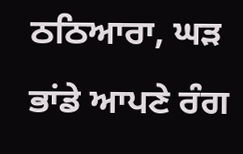ਠਠਿਆਰਾ, ਘੜ ਭਾਂਡੇ ਆਪਣੇ ਰੰਗ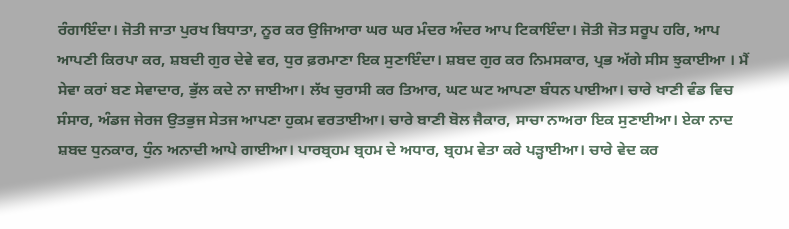ਰੰਗਾਇੰਦਾ। ਜੋਤੀ ਜਾਤਾ ਪੁਰਖ ਬਿਧਾਤਾ, ਨੂਰ ਕਰ ਉਜਿਆਰਾ ਘਰ ਘਰ ਮੰਦਰ ਅੰਦਰ ਆਪ ਟਿਕਾਇੰਦਾ। ਜੋਤੀ ਜੋਤ ਸਰੂਪ ਹਰਿ, ਆਪ ਆਪਣੀ ਕਿਰਪਾ ਕਰ, ਸ਼ਬਦੀ ਗੁਰ ਦੇਵੇ ਵਰ, ਧੁਰ ਫ਼ਰਮਾਣਾ ਇਕ ਸੁਣਾਇੰਦਾ। ਸ਼ਬਦ ਗੁਰ ਕਰ ਨਿਮਸਕਾਰ, ਪ੍ਰਭ ਅੱਗੇ ਸੀਸ ਝੁਕਾਈਆ । ਮੈਂ ਸੇਵਾ ਕਰਾਂ ਬਣ ਸੇਵਾਦਾਰ, ਭੁੱਲ ਕਦੇ ਨਾ ਜਾਈਆ। ਲੱਖ ਚੁਰਾਸੀ ਕਰ ਤਿਆਰ, ਘਟ ਘਟ ਆਪਣਾ ਬੰਧਨ ਪਾਈਆ। ਚਾਰੇ ਖਾਣੀ ਵੰਡ ਵਿਚ ਸੰਸਾਰ, ਅੰਡਜ ਜੇਰਜ ਉਤਭੁਜ ਸੇਤਜ ਆਪਣਾ ਹੁਕਮ ਵਰਤਾਈਆ। ਚਾਰੇ ਬਾਣੀ ਬੋਲ ਜੈਕਾਰ, ਸਾਚਾ ਨਾਅਰਾ ਇਕ ਸੁਣਾਈਆ। ਏਕਾ ਨਾਦ ਸ਼ਬਦ ਧੁਨਕਾਰ, ਧੁੰਨ ਅਨਾਦੀ ਆਪੇ ਗਾਈਆ। ਪਾਰਬ੍ਰਹਮ ਬ੍ਰਹਮ ਦੇ ਅਧਾਰ, ਬ੍ਰਹਮ ਵੇਤਾ ਕਰੇ ਪੜ੍ਹਾਈਆ। ਚਾਰੇ ਵੇਦ ਕਰ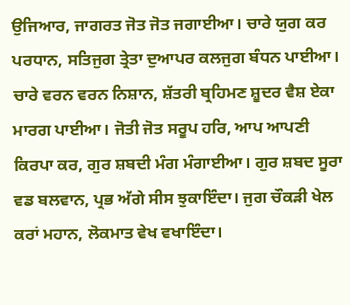ਉਜਿਆਰ, ਜਾਗਰਤ ਜੋਤ ਜੋਤ ਜਗਾਈਆ। ਚਾਰੇ ਯੁਗ ਕਰ ਪਰਧਾਨ, ਸਤਿਜੁਗ ਤ੍ਰੇਤਾ ਦੁਆਪਰ ਕਲਜੁਗ ਬੰਧਨ ਪਾਈਆ। ਚਾਰੇ ਵਰਨ ਵਰਨ ਨਿਸ਼ਾਨ, ਸ਼ੱਤਰੀ ਬ੍ਰਹਿਮਣ ਸ਼ੂਦਰ ਵੈਸ਼ ਏਕਾ ਮਾਰਗ ਪਾਈਆ। ਜੋਤੀ ਜੋਤ ਸਰੂਪ ਹਰਿ, ਆਪ ਆਪਣੀ ਕਿਰਪਾ ਕਰ, ਗੁਰ ਸ਼ਬਦੀ ਮੰਗ ਮੰਗਾਈਆ। ਗੁਰ ਸ਼ਬਦ ਸੂਰਾ ਵਡ ਬਲਵਾਨ, ਪ੍ਰਭ ਅੱਗੇ ਸੀਸ ਝੁਕਾਇੰਦਾ। ਜੁਗ ਚੌਕੜੀ ਖੇਲ ਕਰਾਂ ਮਹਾਨ, ਲੋਕਮਾਤ ਵੇਖ ਵਖਾਇੰਦਾ।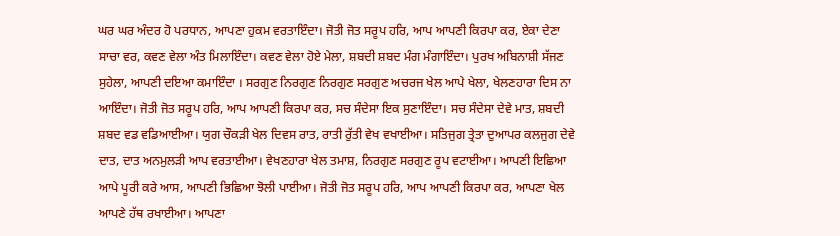ਘਰ ਘਰ ਅੰਦਰ ਹੋ ਪਰਧਾਨ, ਆਪਣਾ ਹੁਕਮ ਵਰਤਾਇੰਦਾ। ਜੋਤੀ ਜੋਤ ਸਰੂਪ ਹਰਿ, ਆਪ ਆਪਣੀ ਕਿਰਪਾ ਕਰ, ਏਕਾ ਦੇਣਾ ਸਾਚਾ ਵਰ, ਕਵਣ ਵੇਲਾ ਅੰਤ ਮਿਲਾਇੰਦਾ। ਕਵਣ ਵੇਲਾ ਹੋਏ ਮੇਲਾ, ਸ਼ਬਦੀ ਸ਼ਬਦ ਮੰਗ ਮੰਗਾਇੰਦਾ। ਪੁਰਖ ਅਬਿਨਾਸ਼ੀ ਸੱਜਣ ਸੁਹੇਲਾ, ਆਪਣੀ ਦਇਆ ਕਮਾਇੰਦਾ । ਸਰਗੁਣ ਨਿਰਗੁਣ ਨਿਰਗੁਣ ਸਰਗੁਣ ਅਚਰਜ ਖੇਲ ਆਪੇ ਖੇਲਾ, ਖੇਲਣਹਾਰਾ ਦਿਸ ਨਾ ਆਇੰਦਾ। ਜੋਤੀ ਜੋਤ ਸਰੂਪ ਹਰਿ, ਆਪ ਆਪਣੀ ਕਿਰਪਾ ਕਰ, ਸਚ ਸੰਦੇਸਾ ਇਕ ਸੁਣਾਇੰਦਾ। ਸਚ ਸੰਦੇਸਾ ਦੇਵੇ ਮਾਤ, ਸ਼ਬਦੀ ਸ਼ਬਦ ਵਡ ਵਡਿਆਈਆ। ਯੁਗ ਚੌਕੜੀ ਖੇਲ ਦਿਵਸ ਰਾਤ, ਰਾਤੀ ਰੁੱਤੀ ਵੇਖ ਵਖਾਈਆ। ਸਤਿਜੁਗ ਤ੍ਰੇਤਾ ਦੁਆਪਰ ਕਲਜੁਗ ਦੇਵੇ ਦਾਤ, ਦਾਤ ਅਨਮੁਲੜੀ ਆਪ ਵਰਤਾਈਆ। ਵੇਖਣਹਾਰਾ ਖੇਲ ਤਮਾਸ਼, ਨਿਰਗੁਣ ਸਰਗੁਣ ਰੂਪ ਵਟਾਈਆ। ਆਪਣੀ ਇਛਿਆ ਆਪੇ ਪੂਰੀ ਕਰੇ ਆਸ, ਆਪਣੀ ਭਿਛਿਆ ਝੋਲੀ ਪਾਈਆ। ਜੋਤੀ ਜੋਤ ਸਰੂਪ ਹਰਿ, ਆਪ ਆਪਣੀ ਕਿਰਪਾ ਕਰ, ਆਪਣਾ ਖੇਲ ਆਪਣੇ ਹੱਥ ਰਖਾਈਆ। ਆਪਣਾ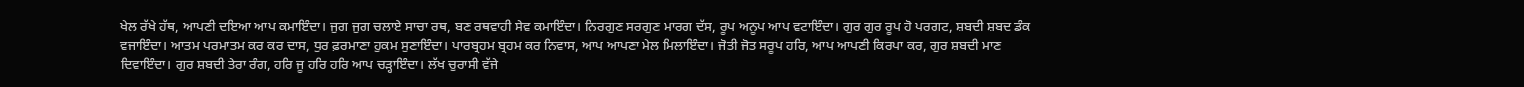ਖੇਲ ਰੱਖੇ ਹੱਥ, ਆਪਣੀ ਦਇਆ ਆਪ ਕਮਾਇੰਦਾ। ਜੁਗ ਜੁਗ ਚਲਾਏ ਸਾਚਾ ਰਥ, ਬਣ ਰਥਵਾਹੀ ਸੇਵ ਕਮਾਇੰਦਾ। ਨਿਰਗੁਣ ਸਰਗੁਣ ਮਾਰਗ ਦੱਸ, ਰੂਪ ਅਨੂਪ ਆਪ ਵਟਾਇੰਦਾ। ਗੁਰ ਗੁਰ ਰੂਪ ਹੋ ਪਰਗਟ, ਸ਼ਬਦੀ ਸ਼ਬਦ ਡੰਕ ਵਜਾਇੰਦਾ। ਆਤਮ ਪਰਮਾਤਮ ਕਰ ਕਰ ਦਾਸ, ਧੁਰ ਫ਼ਰਮਾਣਾ ਹੁਕਮ ਸੁਣਾਇੰਦਾ। ਪਾਰਬ੍ਰਹਮ ਬ੍ਰਹਮ ਕਰ ਨਿਵਾਸ, ਆਪ ਆਪਣਾ ਮੇਲ ਮਿਲਾਇੰਦਾ। ਜੋਤੀ ਜੋਤ ਸਰੂਪ ਹਰਿ, ਆਪ ਆਪਣੀ ਕਿਰਪਾ ਕਰ, ਗੁਰ ਸ਼ਬਦੀ ਮਾਣ ਦਿਵਾਇੰਦਾ। ਗੁਰ ਸ਼ਬਦੀ ਤੇਰਾ ਰੰਗ, ਹਰਿ ਜੂ ਹਰਿ ਹਰਿ ਆਪ ਚੜ੍ਹਾਇੰਦਾ। ਲੱਖ ਚੁਰਾਸੀ ਵੱਜੇ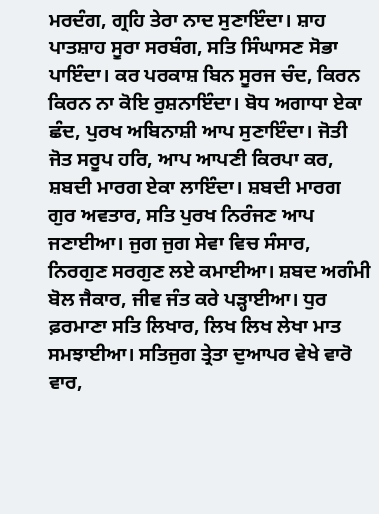ਮਰਦੰਗ, ਗ੍ਰਹਿ ਤੇਰਾ ਨਾਦ ਸੁਣਾਇੰਦਾ। ਸ਼ਾਹ ਪਾਤਸ਼ਾਹ ਸੂਰਾ ਸਰਬੰਗ, ਸਤਿ ਸਿੰਘਾਸਣ ਸੋਭਾ ਪਾਇੰਦਾ। ਕਰ ਪਰਕਾਸ਼ ਬਿਨ ਸੂਰਜ ਚੰਦ, ਕਿਰਨ ਕਿਰਨ ਨਾ ਕੋਇ ਰੁਸ਼ਨਾਇੰਦਾ। ਬੋਧ ਅਗਾਧਾ ਏਕਾ ਛੰਦ, ਪੁਰਖ ਅਬਿਨਾਸ਼ੀ ਆਪ ਸੁਣਾਇੰਦਾ। ਜੋਤੀ ਜੋਤ ਸਰੂਪ ਹਰਿ, ਆਪ ਆਪਣੀ ਕਿਰਪਾ ਕਰ, ਸ਼ਬਦੀ ਮਾਰਗ ਏਕਾ ਲਾਇੰਦਾ। ਸ਼ਬਦੀ ਮਾਰਗ ਗੁਰ ਅਵਤਾਰ, ਸਤਿ ਪੁਰਖ ਨਿਰੰਜਣ ਆਪ ਜਣਾਈਆ। ਜੁਗ ਜੁਗ ਸੇਵਾ ਵਿਚ ਸੰਸਾਰ, ਨਿਰਗੁਣ ਸਰਗੁਣ ਲਏ ਕਮਾਈਆ। ਸ਼ਬਦ ਅਗੰਮੀ ਬੋਲ ਜੈਕਾਰ, ਜੀਵ ਜੰਤ ਕਰੇ ਪੜ੍ਹਾਈਆ। ਧੁਰ ਫ਼ਰਮਾਣਾ ਸਤਿ ਲਿਖਾਰ, ਲਿਖ ਲਿਖ ਲੇਖਾ ਮਾਤ ਸਮਝਾਈਆ। ਸਤਿਜੁਗ ਤ੍ਰੇਤਾ ਦੁਆਪਰ ਵੇਖੇ ਵਾਰੋ ਵਾਰ,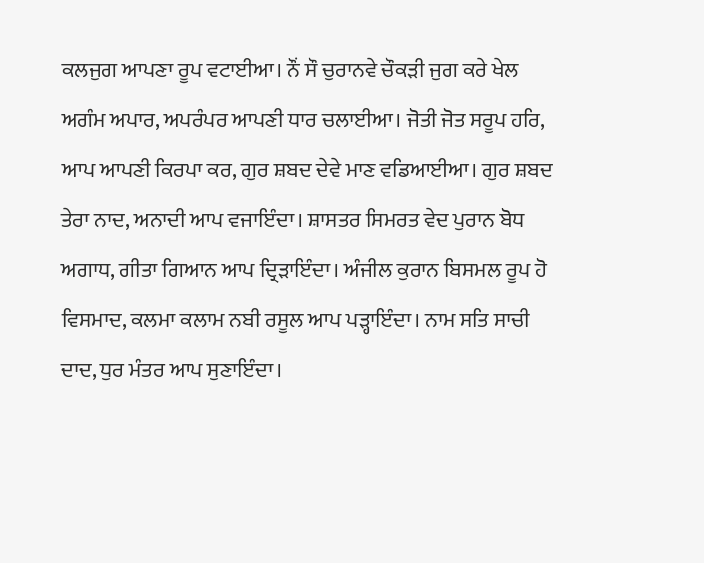ਕਲਜੁਗ ਆਪਣਾ ਰੂਪ ਵਟਾਈਆ। ਨੌਂ ਸੌ ਚੁਰਾਨਵੇ ਚੌਕੜੀ ਜੁਗ ਕਰੇ ਖੇਲ ਅਗੰਮ ਅਪਾਰ, ਅਪਰੰਪਰ ਆਪਣੀ ਧਾਰ ਚਲਾਈਆ। ਜੋਤੀ ਜੋਤ ਸਰੂਪ ਹਰਿ, ਆਪ ਆਪਣੀ ਕਿਰਪਾ ਕਰ, ਗੁਰ ਸ਼ਬਦ ਦੇਵੇ ਮਾਣ ਵਡਿਆਈਆ। ਗੁਰ ਸ਼ਬਦ ਤੇਰਾ ਨਾਦ, ਅਨਾਦੀ ਆਪ ਵਜਾਇੰਦਾ। ਸ਼ਾਸਤਰ ਸਿਮਰਤ ਵੇਦ ਪੁਰਾਨ ਬੋਧ ਅਗਾਧ, ਗੀਤਾ ਗਿਆਨ ਆਪ ਦ੍ਰਿੜਾਇੰਦਾ। ਅੰਜੀਲ ਕੁਰਾਨ ਬਿਸਮਲ ਰੂਪ ਹੋ ਵਿਸਮਾਦ, ਕਲਮਾ ਕਲਾਮ ਨਬੀ ਰਸੂਲ ਆਪ ਪੜ੍ਹਾਇੰਦਾ। ਨਾਮ ਸਤਿ ਸਾਚੀ ਦਾਦ, ਧੁਰ ਮੰਤਰ ਆਪ ਸੁਣਾਇੰਦਾ।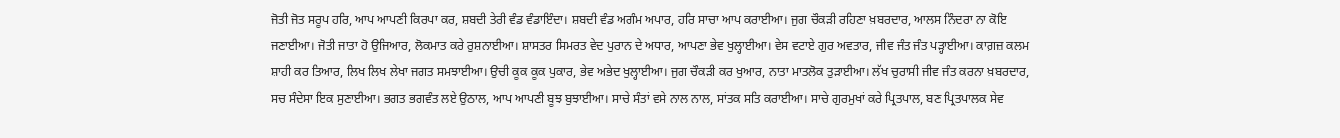ਜੋਤੀ ਜੋਤ ਸਰੂਪ ਹਰਿ, ਆਪ ਆਪਣੀ ਕਿਰਪਾ ਕਰ, ਸ਼ਬਦੀ ਤੇਰੀ ਵੰਡ ਵੰਡਾਇੰਦਾ। ਸ਼ਬਦੀ ਵੰਡ ਅਗੰਮ ਅਪਾਰ, ਹਰਿ ਸਾਚਾ ਆਪ ਕਰਾਈਆ। ਜੁਗ ਚੌਕੜੀ ਰਹਿਣਾ ਖ਼ਬਰਦਾਰ, ਆਲਸ ਨਿੰਦਰਾ ਨਾ ਕੋਇ ਜਣਾਈਆ। ਜੋਤੀ ਜਾਤਾ ਹੋ ਉਜਿਆਰ, ਲੋਕਮਾਤ ਕਰੇ ਰੁਸ਼ਨਾਈਆ। ਸ਼ਾਸਤਰ ਸਿਮਰਤ ਵੇਦ ਪੁਰਾਨ ਦੇ ਅਧਾਰ, ਆਪਣਾ ਭੇਵ ਖੁਲ੍ਹਾਈਆ। ਵੇਸ ਵਟਾਏ ਗੁਰ ਅਵਤਾਰ, ਜੀਵ ਜੰਤ ਜੰਤ ਪੜ੍ਹਾਈਆ। ਕਾਗ਼ਜ਼ ਕਲਮ ਸ਼ਾਹੀ ਕਰ ਤਿਆਰ, ਲਿਖ ਲਿਖ ਲੇਖਾ ਜਗਤ ਸਮਝਾਈਆ। ਉਚੀ ਕੂਕ ਕੂਕ ਪੁਕਾਰ, ਭੇਵ ਅਭੇਦ ਖੁਲ੍ਹਾਈਆ। ਜੁਗ ਚੌਕੜੀ ਕਰ ਖੁਆਰ, ਨਾਤਾ ਮਾਤਲੋਕ ਤੁੜਾਈਆ। ਲੱਖ ਚੁਰਾਸੀ ਜੀਵ ਜੰਤ ਕਰਨਾ ਖ਼ਬਰਦਾਰ, ਸਚ ਸੰਦੇਸਾ ਇਕ ਸੁਣਾਈਆ। ਭਗਤ ਭਗਵੰਤ ਲਏ ਉਠਾਲ, ਆਪ ਆਪਣੀ ਬੂਝ ਬੁਝਾਈਆ। ਸਾਚੇ ਸੰਤਾਂ ਵਸੇ ਨਾਲ ਨਾਲ, ਸਾਂਤਕ ਸਤਿ ਕਰਾਈਆ। ਸਾਚੇ ਗੁਰਮੁਖਾਂ ਕਰੇ ਪ੍ਰਿਤਪਾਲ, ਬਣ ਪ੍ਰਿਤਪਾਲਕ ਸੇਵ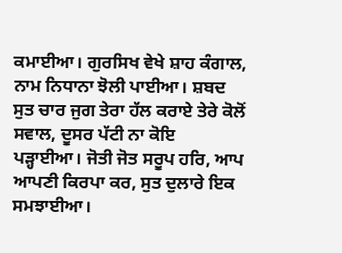ਕਮਾਈਆ। ਗੁਰਸਿਖ ਵੇਖੇ ਸ਼ਾਹ ਕੰਗਾਲ, ਨਾਮ ਨਿਧਾਨਾ ਝੋਲੀ ਪਾਈਆ। ਸ਼ਬਦ ਸੁਤ ਚਾਰ ਜੁਗ ਤੇਰਾ ਹੱਲ ਕਰਾਏ ਤੇਰੇ ਕੋਲੋਂ ਸਵਾਲ, ਦੂਸਰ ਪੱਟੀ ਨਾ ਕੋਇ ਪੜ੍ਹਾਈਆ। ਜੋਤੀ ਜੋਤ ਸਰੂਪ ਹਰਿ, ਆਪ ਆਪਣੀ ਕਿਰਪਾ ਕਰ, ਸੁਤ ਦੁਲਾਰੇ ਇਕ ਸਮਝਾਈਆ।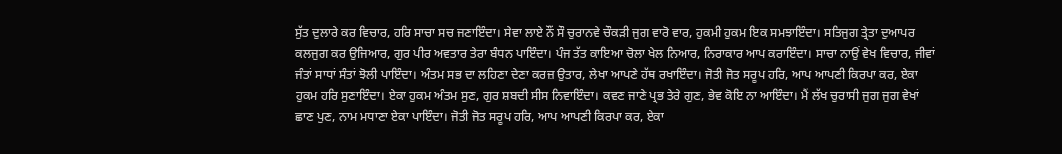ਸੁੱਤ ਦੁਲਾਰੇ ਕਰ ਵਿਚਾਰ, ਹਰਿ ਸਾਚਾ ਸਚ ਜਣਾਇੰਦਾ। ਸੇਵਾ ਲਾਏ ਨੌਂ ਸੌ ਚੁਰਾਨਵੇ ਚੌਕੜੀ ਜੁਗ ਵਾਰੋ ਵਾਰ, ਹੁਕਮੀ ਹੁਕਮ ਇਕ ਸਮਝਾਇੰਦਾ। ਸਤਿਜੁਗ ਤ੍ਰੇਤਾ ਦੁਆਪਰ ਕਲਜੁਗ ਕਰ ਉਜਿਆਰ, ਗੁਰ ਪੀਰ ਅਵਤਾਰ ਤੇਰਾ ਬੰਧਨ ਪਾਇੰਦਾ। ਪੰਜ ਤੱਤ ਕਾਇਆ ਚੋਲਾ ਖੇਲ ਨਿਆਰ, ਨਿਰਾਕਾਰ ਆਪ ਕਰਾਇੰਦਾ। ਸਾਚਾ ਨਾਉਂ ਵੇਖ ਵਿਚਾਰ, ਜੀਵਾਂ ਜੰਤਾਂ ਸਾਧਾਂ ਸੰਤਾਂ ਝੋਲੀ ਪਾਇੰਦਾ। ਅੰਤਮ ਸਭ ਦਾ ਲਹਿਣਾ ਦੇਣਾ ਕਰਜ਼ ਉਤਾਰ, ਲੇਖਾ ਆਪਣੇ ਹੱਥ ਰਖਾਇੰਦਾ। ਜੋਤੀ ਜੋਤ ਸਰੂਪ ਹਰਿ, ਆਪ ਆਪਣੀ ਕਿਰਪਾ ਕਰ, ਏਕਾ ਹੁਕਮ ਹਰਿ ਸੁਣਾਇੰਦਾ। ਏਕਾ ਹੁਕਮ ਅੰਤਮ ਸੁਣ, ਗੁਰ ਸ਼ਬਦੀ ਸੀਸ ਨਿਵਾਇੰਦਾ। ਕਵਣ ਜਾਣੇ ਪ੍ਰਭ ਤੇਰੇ ਗੁਣ, ਭੇਵ ਕੋਇ ਨਾ ਆਇੰਦਾ। ਮੈਂ ਲੱਖ ਚੁਰਾਸੀ ਜੁਗ ਜੁਗ ਵੇਖਾਂ ਛਾਣ ਪੁਣ, ਨਾਮ ਮਧਾਣਾ ਏਕਾ ਪਾਇੰਦਾ। ਜੋਤੀ ਜੋਤ ਸਰੂਪ ਹਰਿ, ਆਪ ਆਪਣੀ ਕਿਰਪਾ ਕਰ, ਏਕਾ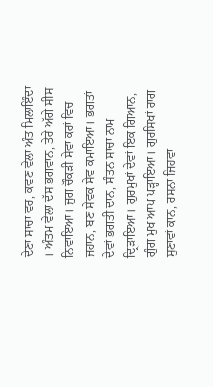ਦੇਣਾ ਸਾਚਾ ਵਰ, ਕਵਣ ਵੇਲਾ ਅੰਤ ਮਿਲਾਇੰਦਾ । ਅੰਤਮ ਵੇਲਾ ਦੱਸ ਭਗਵਾਨ, ਤੇਰੇ ਅੱਗੇ ਸੀਸ ਨਿਵਾਇਆ। ਜੁਗ ਚੌਕੜੀ ਸੇਵਾ ਕਰਾਂ ਵਿਚ ਜਹਾਨ, ਬਣ ਸੇਵਕ ਸੇਵ ਕਮਾਇਆ। ਭਗਤਾਂ ਦੇਵਾਂ ਭਗਤੀ ਦਾਨ, ਸੰਤਨ ਸਾਚਾ ਨਾਮ ਦ੍ਰਿੜਾਇਆ। ਗੁਰਮੁਖਾਂ ਦੇਵਾਂ ਇਕ ਗਿਆਨ, ਗੁੰਗ ਮੁਖ ਆਪ ਪੜ੍ਹਾਇਆ। ਗੁਰਸਿਖਾਂ ਰਾਗ ਸੁਣਾਵਾਂ ਕਾਨ, ਰਸਨਾ ਜਿਹਵਾ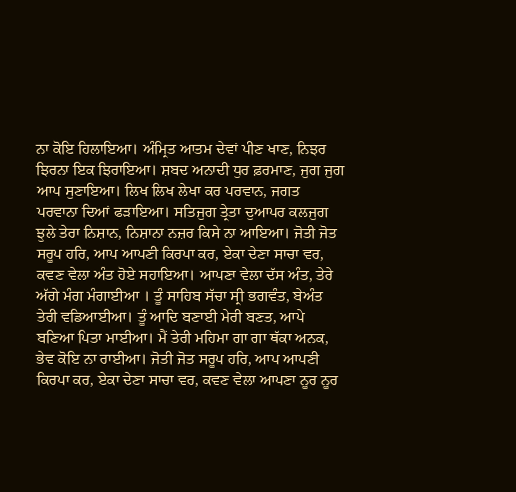ਨਾ ਕੋਇ ਹਿਲਾਇਆ। ਅੰਮ੍ਰਿਤ ਆਤਮ ਦੇਵਾਂ ਪੀਣ ਖਾਣ, ਨਿਝਰ ਝਿਰਨਾ ਇਕ ਝਿਰਾਇਆ। ਸ਼ਬਦ ਅਨਾਦੀ ਧੁਰ ਫ਼ਰਮਾਣ, ਜੁਗ ਜੁਗ ਆਪ ਸੁਣਾਇਆ। ਲਿਖ ਲਿਖ ਲੇਖਾ ਕਰ ਪਰਵਾਨ, ਜਗਤ ਪਰਵਾਨਾ ਦਿਆਂ ਫੜਾਇਆ। ਸਤਿਜੁਗ ਤ੍ਰੇਤਾ ਦੁਆਪਰ ਕਲਜੁਗ ਝੁਲੇ ਤੇਰਾ ਨਿਸ਼ਾਨ, ਨਿਸ਼ਾਨਾ ਨਜ਼ਰ ਕਿਸੇ ਨਾ ਆਇਆ। ਜੋਤੀ ਜੋਤ ਸਰੂਪ ਹਰਿ, ਆਪ ਆਪਣੀ ਕਿਰਪਾ ਕਰ, ਏਕਾ ਦੇਣਾ ਸਾਚਾ ਵਰ, ਕਵਣ ਵੇਲਾ ਅੰਤ ਹੋਏ ਸਹਾਇਆ। ਆਪਣਾ ਵੇਲਾ ਦੱਸ ਅੰਤ, ਤੇਰੇ ਅੱਗੇ ਮੰਗ ਮੰਗਾਈਆ । ਤੂੰ ਸਾਹਿਬ ਸੱਚਾ ਸ੍ਰੀ ਭਗਵੰਤ, ਬੇਅੰਤ ਤੇਰੀ ਵਡਿਆਈਆ। ਤੂੰ ਆਦਿ ਬਣਾਈ ਮੇਰੀ ਬਣਤ, ਆਪੇ ਬਣਿਆ ਪਿਤਾ ਮਾਈਆ। ਮੈਂ ਤੇਰੀ ਮਹਿਮਾ ਗਾ ਗਾ ਥੱਕਾ ਅਨਕ, ਭੇਵ ਕੋਇ ਨਾ ਰਾਈਆ। ਜੋਤੀ ਜੋਤ ਸਰੂਪ ਹਰਿ, ਆਪ ਆਪਣੀ ਕਿਰਪਾ ਕਰ, ਏਕਾ ਦੇਣਾ ਸਾਚਾ ਵਰ, ਕਵਣ ਵੇਲਾ ਆਪਣਾ ਨੂਰ ਨੂਰ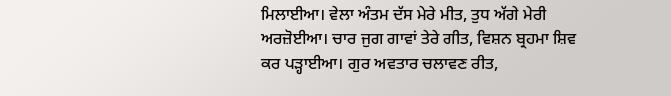ਮਿਲਾਈਆ। ਵੇਲਾ ਅੰਤਮ ਦੱਸ ਮੇਰੇ ਮੀਤ, ਤੁਧ ਅੱਗੇ ਮੇਰੀ ਅਰਜ਼ੋਈਆ। ਚਾਰ ਜੁਗ ਗਾਵਾਂ ਤੇਰੇ ਗੀਤ, ਵਿਸ਼ਨ ਬ੍ਰਹਮਾ ਸ਼ਿਵ ਕਰ ਪੜ੍ਹਾਈਆ। ਗੁਰ ਅਵਤਾਰ ਚਲਾਵਣ ਰੀਤ,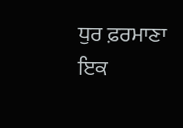ਧੁਰ ਫ਼ਰਮਾਣਾ ਇਕ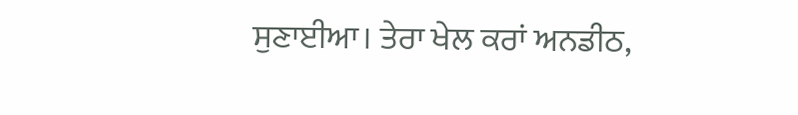ਸੁਣਾਈਆ। ਤੇਰਾ ਖੇਲ ਕਰਾਂ ਅਨਡੀਠ,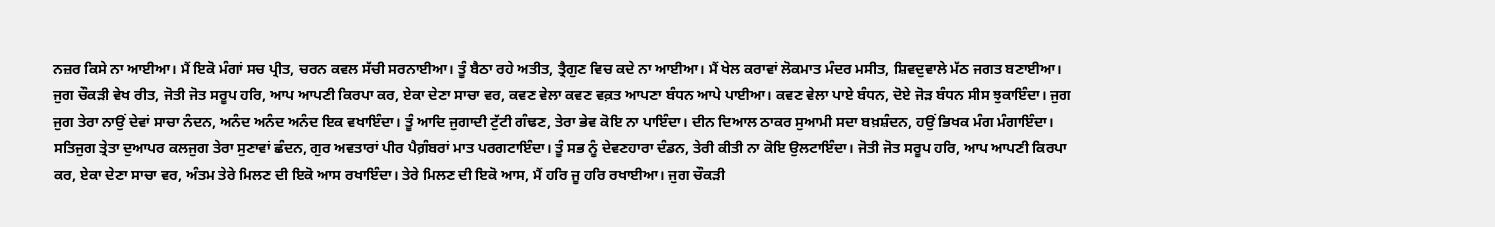ਨਜ਼ਰ ਕਿਸੇ ਨਾ ਆਈਆ। ਮੈਂ ਇਕੋ ਮੰਗਾਂ ਸਚ ਪ੍ਰੀਤ, ਚਰਨ ਕਵਲ ਸੱਚੀ ਸਰਨਾਈਆ। ਤੂੰ ਬੈਠਾ ਰਹੇ ਅਤੀਤ, ਤ੍ਰੈਗੁਣ ਵਿਚ ਕਦੇ ਨਾ ਆਈਆ। ਮੈਂ ਖੇਲ ਕਰਾਵਾਂ ਲੋਕਮਾਤ ਮੰਦਰ ਮਸੀਤ, ਸ਼ਿਵਦੁਵਾਲੇ ਮੱਠ ਜਗਤ ਬਣਾਈਆ। ਜੁਗ ਚੌਕੜੀ ਵੇਖ ਰੀਤ, ਜੋਤੀ ਜੋਤ ਸਰੂਪ ਹਰਿ, ਆਪ ਆਪਣੀ ਕਿਰਪਾ ਕਰ, ਏਕਾ ਦੇਣਾ ਸਾਚਾ ਵਰ, ਕਵਣ ਵੇਲਾ ਕਵਣ ਵਕ਼ਤ ਆਪਣਾ ਬੰਧਨ ਆਪੇ ਪਾਈਆ। ਕਵਣ ਵੇਲਾ ਪਾਏ ਬੰਧਨ, ਦੋਏ ਜੋੜ ਬੰਧਨ ਸੀਸ ਝੁਕਾਇੰਦਾ। ਜੁਗ ਜੁਗ ਤੇਰਾ ਨਾਉਂ ਦੇਵਾਂ ਸਾਚਾ ਨੰਦਨ, ਅਨੰਦ ਅਨੰਦ ਅਨੰਦ ਇਕ ਵਖਾਇੰਦਾ। ਤੂੰ ਆਦਿ ਜੁਗਾਦੀ ਟੁੱਟੀ ਗੰਢਣ, ਤੇਰਾ ਭੇਵ ਕੋਇ ਨਾ ਪਾਇੰਦਾ। ਦੀਨ ਦਿਆਲ ਠਾਕਰ ਸੁਆਮੀ ਸਦਾ ਬਖ਼ਸ਼ੰਦਨ, ਹਉਂ ਭਿਖਕ ਮੰਗ ਮੰਗਾਇੰਦਾ। ਸਤਿਜੁਗ ਤ੍ਰੇਤਾ ਦੁਆਪਰ ਕਲਜੁਗ ਤੇਰਾ ਸੁਣਾਵਾਂ ਛੰਦਨ, ਗੁਰ ਅਵਤਾਰਾਂ ਪੀਰ ਪੈਗ਼ੰਬਰਾਂ ਮਾਤ ਪਰਗਟਾਇੰਦਾ। ਤੂੰ ਸਭ ਨੂੰ ਦੇਵਣਹਾਰਾ ਦੰਡਨ, ਤੇਰੀ ਕੀਤੀ ਨਾ ਕੋਇ ਉਲਟਾਇੰਦਾ। ਜੋਤੀ ਜੋਤ ਸਰੂਪ ਹਰਿ, ਆਪ ਆਪਣੀ ਕਿਰਪਾ ਕਰ, ਏਕਾ ਦੇਣਾ ਸਾਚਾ ਵਰ, ਅੰਤਮ ਤੇਰੇ ਮਿਲਣ ਦੀ ਇਕੋ ਆਸ ਰਖਾਇੰਦਾ। ਤੇਰੇ ਮਿਲਣ ਦੀ ਇਕੋ ਆਸ, ਮੈਂ ਹਰਿ ਜੂ ਹਰਿ ਰਖਾਈਆ। ਜੁਗ ਚੌਕੜੀ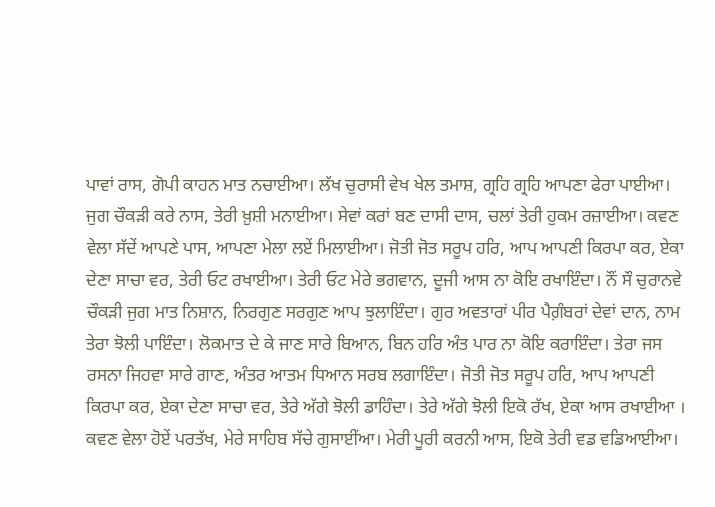ਪਾਵਾਂ ਰਾਸ, ਗੋਪੀ ਕਾਹਨ ਮਾਤ ਨਚਾਈਆ। ਲੱਖ ਚੁਰਾਸੀ ਵੇਖ ਖੇਲ ਤਮਾਸ਼, ਗ੍ਰਹਿ ਗ੍ਰਹਿ ਆਪਣਾ ਫੇਰਾ ਪਾਈਆ। ਜੁਗ ਚੌਕੜੀ ਕਰੇ ਨਾਸ, ਤੇਰੀ ਖ਼ੁਸ਼ੀ ਮਨਾਈਆ। ਸੇਵਾਂ ਕਰਾਂ ਬਣ ਦਾਸੀ ਦਾਸ, ਚਲਾਂ ਤੇਰੀ ਹੁਕਮ ਰਜ਼ਾਈਆ। ਕਵਣ ਵੇਲਾ ਸੱਦੇਂ ਆਪਣੇ ਪਾਸ, ਆਪਣਾ ਮੇਲਾ ਲਏਂ ਮਿਲਾਈਆ। ਜੋਤੀ ਜੋਤ ਸਰੂਪ ਹਰਿ, ਆਪ ਆਪਣੀ ਕਿਰਪਾ ਕਰ, ਏਕਾ ਦੇਣਾ ਸਾਚਾ ਵਰ, ਤੇਰੀ ਓਟ ਰਖਾਈਆ। ਤੇਰੀ ਓਟ ਮੇਰੇ ਭਗਵਾਨ, ਦੂਜੀ ਆਸ ਨਾ ਕੋਇ ਰਖਾਇੰਦਾ। ਨੌਂ ਸੌ ਚੁਰਾਨਵੇ ਚੌਕੜੀ ਜੁਗ ਮਾਤ ਨਿਸ਼ਾਨ, ਨਿਰਗੁਣ ਸਰਗੁਣ ਆਪ ਝੁਲਾਇੰਦਾ। ਗੁਰ ਅਵਤਾਰਾਂ ਪੀਰ ਪੈਗ਼ੰਬਰਾਂ ਦੇਵਾਂ ਦਾਨ, ਨਾਮ ਤੇਰਾ ਝੋਲੀ ਪਾਇੰਦਾ। ਲੋਕਮਾਤ ਦੇ ਕੇ ਜਾਣ ਸਾਰੇ ਬਿਆਨ, ਬਿਨ ਹਰਿ ਅੰਤ ਪਾਰ ਨਾ ਕੋਇ ਕਰਾਇੰਦਾ। ਤੇਰਾ ਜਸ ਰਸਨਾ ਜਿਹਵਾ ਸਾਰੇ ਗਾਣ, ਅੰਤਰ ਆਤਮ ਧਿਆਨ ਸਰਬ ਲਗਾਇੰਦਾ। ਜੋਤੀ ਜੋਤ ਸਰੂਪ ਹਰਿ, ਆਪ ਆਪਣੀ ਕਿਰਪਾ ਕਰ, ਏਕਾ ਦੇਣਾ ਸਾਚਾ ਵਰ, ਤੇਰੇ ਅੱਗੇ ਝੋਲੀ ਡਾਹਿੰਦਾ। ਤੇਰੇ ਅੱਗੇ ਝੋਲੀ ਇਕੋ ਰੱਖ, ਏਕਾ ਆਸ ਰਖਾਈਆ । ਕਵਣ ਵੇਲਾ ਹੋਏਂ ਪਰਤੱਖ, ਮੇਰੇ ਸਾਹਿਬ ਸੱਚੇ ਗੁਸਾਈਂਆ। ਮੇਰੀ ਪੂਰੀ ਕਰਨੀ ਆਸ, ਇਕੋ ਤੇਰੀ ਵਡ ਵਡਿਆਈਆ।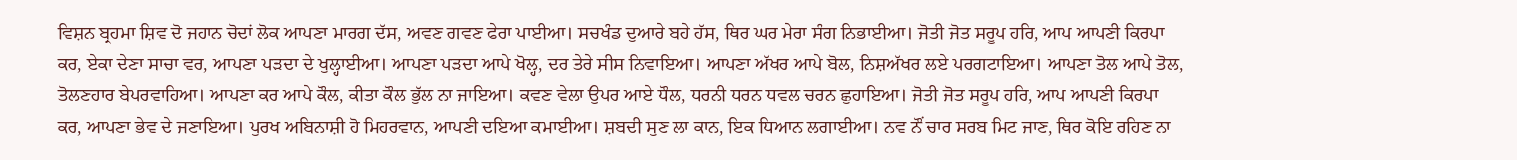ਵਿਸ਼ਨ ਬ੍ਰਹਮਾ ਸ਼ਿਵ ਦੋ ਜਹਾਨ ਚੋਦਾਂ ਲੋਕ ਆਪਣਾ ਮਾਰਗ ਦੱਸ, ਅਵਣ ਗਵਣ ਫੇਰਾ ਪਾਈਆ। ਸਚਖੰਡ ਦੁਆਰੇ ਬਹੇ ਹੱਸ, ਥਿਰ ਘਰ ਮੇਰਾ ਸੰਗ ਨਿਭਾਈਆ। ਜੋਤੀ ਜੋਤ ਸਰੂਪ ਹਰਿ, ਆਪ ਆਪਣੀ ਕਿਰਪਾ ਕਰ, ਏਕਾ ਦੇਣਾ ਸਾਚਾ ਵਰ, ਆਪਣਾ ਪੜਦਾ ਦੇ ਖੁਲ੍ਹਾਈਆ। ਆਪਣਾ ਪੜਦਾ ਆਪੇ ਖੋਲ੍ਹ, ਦਰ ਤੇਰੇ ਸੀਸ ਨਿਵਾਇਆ। ਆਪਣਾ ਅੱਖਰ ਆਪੇ ਬੋਲ, ਨਿਸ਼ਅੱਖਰ ਲਏ ਪਰਗਟਾਇਆ। ਆਪਣਾ ਤੋਲ ਆਪੇ ਤੋਲ, ਤੋਲਣਹਾਰ ਬੇਪਰਵਾਹਿਆ। ਆਪਣਾ ਕਰ ਆਪੇ ਕੌਲ, ਕੀਤਾ ਕੌਲ ਭੁੱਲ ਨਾ ਜਾਇਆ। ਕਵਣ ਵੇਲਾ ਉਪਰ ਆਏ ਧੌਲ, ਧਰਨੀ ਧਰਨ ਧਵਲ ਚਰਨ ਛੁਹਾਇਆ। ਜੋਤੀ ਜੋਤ ਸਰੂਪ ਹਰਿ, ਆਪ ਆਪਣੀ ਕਿਰਪਾ ਕਰ, ਆਪਣਾ ਭੇਵ ਦੇ ਜਣਾਇਆ। ਪੁਰਖ ਅਬਿਨਾਸ਼ੀ ਹੋ ਮਿਹਰਵਾਨ, ਆਪਣੀ ਦਇਆ ਕਮਾਈਆ। ਸ਼ਬਦੀ ਸੁਣ ਲਾ ਕਾਨ, ਇਕ ਧਿਆਨ ਲਗਾਈਆ। ਨਵ ਨੌਂ ਚਾਰ ਸਰਬ ਮਿਟ ਜਾਣ, ਥਿਰ ਕੋਇ ਰਹਿਣ ਨਾ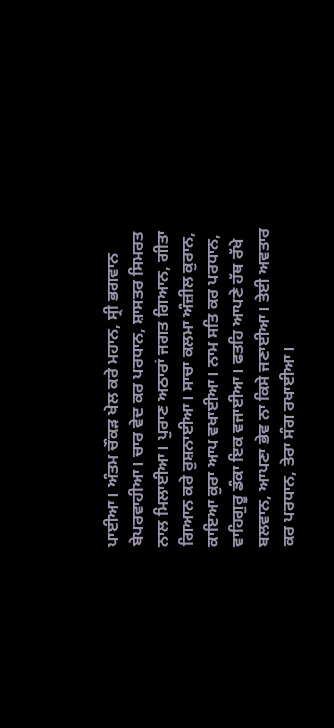ਪਾਈਆ। ਅੰਤਮ ਚੌਕੜ ਖੇਲ ਕਰੇ ਮਹਾਨ, ਸ੍ਰੀ ਭਗਵਾਨ ਬੇਪਰਵਾਹੀਆ। ਚਾਰ ਵੇਦ ਕਰ ਪਰਧਾਨ, ਸ਼ਾਸਤਰ ਸਿਮਰਤ ਨਾਲ ਮਿਲਾਈਆ। ਪੁਰਾਣ ਅਠਾਰਾਂ ਜਗਤ ਗਿਆਨ, ਗੀਤਾ ਗਿਆਨ ਕਰੇ ਰੁਸ਼ਨਾਈਆ। ਸਾਚਾ ਕਲਮਾ ਅੰਜ਼ੀਲ ਕੁਰਾਨ, ਕਾਇਆ ਕੁਰਾ ਆਪ ਵਖਾਈਆ। ਨਾਮ ਸਤਿ ਕਰ ਪਰਧਾਨ, ਵਾਹਿਗੁਰੂ ਡੰਕਾ ਇਕ ਵਜਾਈਆ। ਫਤਹਿ ਆਪਣੇ ਹੱਥ ਰੱਖੇ ਬਲਵਾਨ, ਆਪਣਾ ਭੇਵ ਨਾ ਕਿਸੇ ਜਣਾਈਆ। ਤੇਈ ਅਵਤਾਰ ਕਰ ਪਰਧਾਨ, ਤੇਰਾ ਸੰਗ ਰਖਾਈਆ।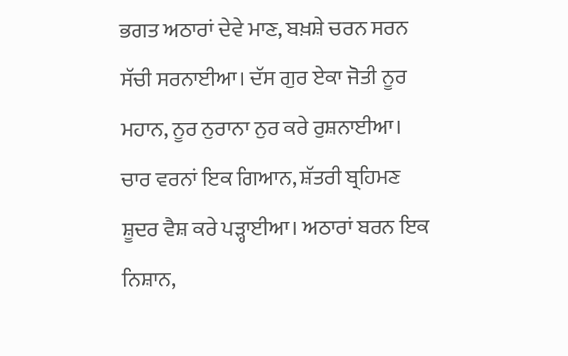ਭਗਤ ਅਠਾਰਾਂ ਦੇਵੇ ਮਾਣ, ਬਖ਼ਸ਼ੇ ਚਰਨ ਸਰਨ ਸੱਚੀ ਸਰਨਾਈਆ। ਦੱਸ ਗੁਰ ਏਕਾ ਜੋਤੀ ਨੂਰ ਮਹਾਨ, ਨੂਰ ਨੁਰਾਨਾ ਨੁਰ ਕਰੇ ਰੁਸ਼ਨਾਈਆ। ਚਾਰ ਵਰਨਾਂ ਇਕ ਗਿਆਨ, ਸ਼ੱਤਰੀ ਬ੍ਰਹਿਮਣ ਸ਼ੂਦਰ ਵੈਸ਼ ਕਰੇ ਪੜ੍ਹਾਈਆ। ਅਠਾਰਾਂ ਬਰਨ ਇਕ ਨਿਸ਼ਾਨ,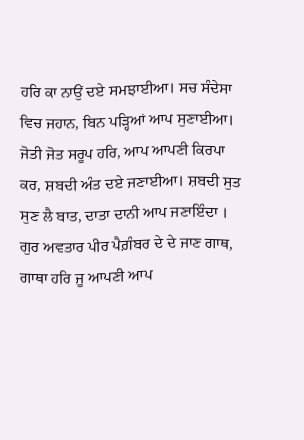ਹਰਿ ਕਾ ਨਾਉਂ ਦਏ ਸਮਝਾਈਆ। ਸਚ ਸੰਦੇਸਾ ਵਿਚ ਜਹਾਨ, ਬਿਨ ਪੜ੍ਹਿਆਂ ਆਪ ਸੁਣਾਈਆ। ਜੋਤੀ ਜੋਤ ਸਰੂਪ ਹਰਿ, ਆਪ ਆਪਣੀ ਕਿਰਪਾ ਕਰ, ਸ਼ਬਦੀ ਅੰਤ ਦਏ ਜਣਾਈਆ। ਸ਼ਬਦੀ ਸੁਤ ਸੁਣ ਲੈ ਬਾਤ, ਦਾਤਾ ਦਾਨੀ ਆਪ ਜਣਾਇੰਦਾ । ਗੁਰ ਅਵਤਾਰ ਪੀਰ ਪੈਗ਼ੰਬਰ ਦੇ ਦੇ ਜਾਣ ਗਾਥ, ਗਾਥਾ ਹਰਿ ਜੂ ਆਪਣੀ ਆਪ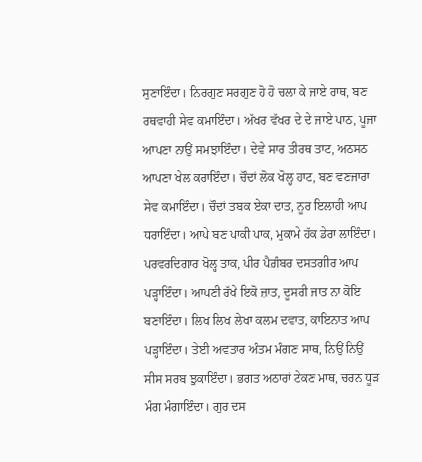ਸੁਣਾਇੰਦਾ। ਨਿਰਗੁਣ ਸਰਗੁਣ ਹੋ ਹੋ ਚਲਾ ਕੇ ਜਾਏ ਰਾਥ, ਬਣ ਰਥਵਾਹੀ ਸੇਵ ਕਮਾਇੰਦਾ। ਅੱਖਰ ਵੱਖਰ ਦੇ ਦੇ ਜਾਏ ਪਾਠ, ਪੂਜਾ ਆਪਣਾ ਨਾਉਂ ਸਮਝਾਇੰਦਾ। ਦੇਵੇ ਸਾਰ ਤੀਰਥ ਤਾਟ, ਅਠਸਠ ਆਪਣਾ ਖੇਲ ਕਰਾਇੰਦਾ। ਚੌਦਾਂ ਲੋਕ ਖੋਲ੍ਹ ਹਾਟ, ਬਣ ਵਣਜਾਰਾ ਸੇਵ ਕਮਾਇੰਦਾ। ਚੌਦਾਂ ਤਬਕ ਏਕਾ ਦਾਤ, ਨੂਰ ਇਲਾਹੀ ਆਪ ਧਰਾਇੰਦਾ। ਆਪੇ ਬਣ ਪਾਕੀ ਪਾਕ, ਮੁਕਾਮੇ ਹੱਕ ਡੇਰਾ ਲਾਇੰਦਾ। ਪਰਵਰਦਿਗਾਰ ਖੋਲ੍ਹ ਤਾਕ, ਪੀਰ ਪੈਗ਼ੰਬਰ ਦਸਤਗੀਰ ਆਪ ਪੜ੍ਹਾਇੰਦਾ। ਆਪਣੀ ਰੱਖੇ ਇਕੋ ਜ਼ਾਤ, ਦੂਸਰੀ ਜਾਤ ਨਾ ਕੋਇ ਬਣਾਇੰਦਾ। ਲਿਖ ਲਿਖ ਲੇਖਾ ਕਲਮ ਦਵਾਤ, ਕਾਇਨਾਤ ਆਪ ਪੜ੍ਹਾਇੰਦਾ। ਤੇਈ ਅਵਤਾਰ ਅੰਤਮ ਮੰਗਣ ਸਾਥ, ਨਿਉਂ ਨਿਉਂ ਸੀਸ ਸਰਬ ਝੁਕਾਇੰਦਾ। ਭਗਤ ਅਠਾਰਾਂ ਟੇਕਣ ਮਾਥ, ਚਰਨ ਧੂੜ ਮੰਗ ਮੰਗਾਇੰਦਾ। ਗੁਰ ਦਸ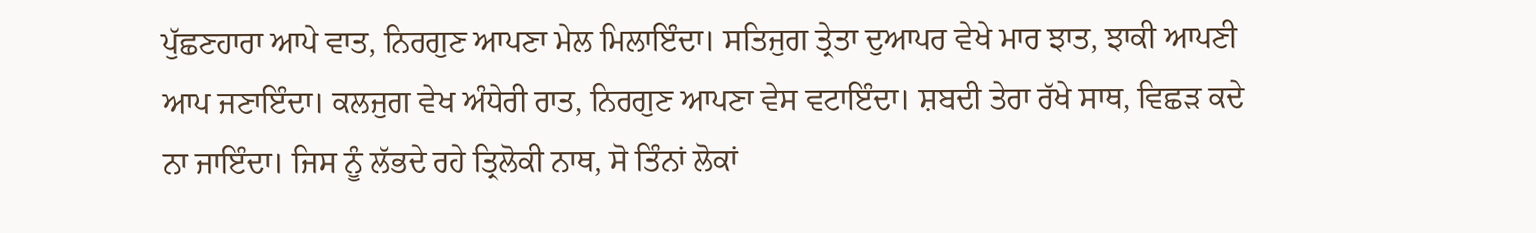ਪੁੱਛਣਹਾਰਾ ਆਪੇ ਵਾਤ, ਨਿਰਗੁਣ ਆਪਣਾ ਮੇਲ ਮਿਲਾਇੰਦਾ। ਸਤਿਜੁਗ ਤ੍ਰੇਤਾ ਦੁਆਪਰ ਵੇਖੇ ਮਾਰ ਝਾਤ, ਝਾਕੀ ਆਪਣੀ ਆਪ ਜਣਾਇੰਦਾ। ਕਲਜੁਗ ਵੇਖ ਅੰਧੇਰੀ ਰਾਤ, ਨਿਰਗੁਣ ਆਪਣਾ ਵੇਸ ਵਟਾਇੰਦਾ। ਸ਼ਬਦੀ ਤੇਰਾ ਰੱਖੇ ਸਾਥ, ਵਿਛੜ ਕਦੇ ਨਾ ਜਾਇੰਦਾ। ਜਿਸ ਨੂੰ ਲੱਭਦੇ ਰਹੇ ਤ੍ਰਿਲੋਕੀ ਨਾਥ, ਸੋ ਤਿੰਨਾਂ ਲੋਕਾਂ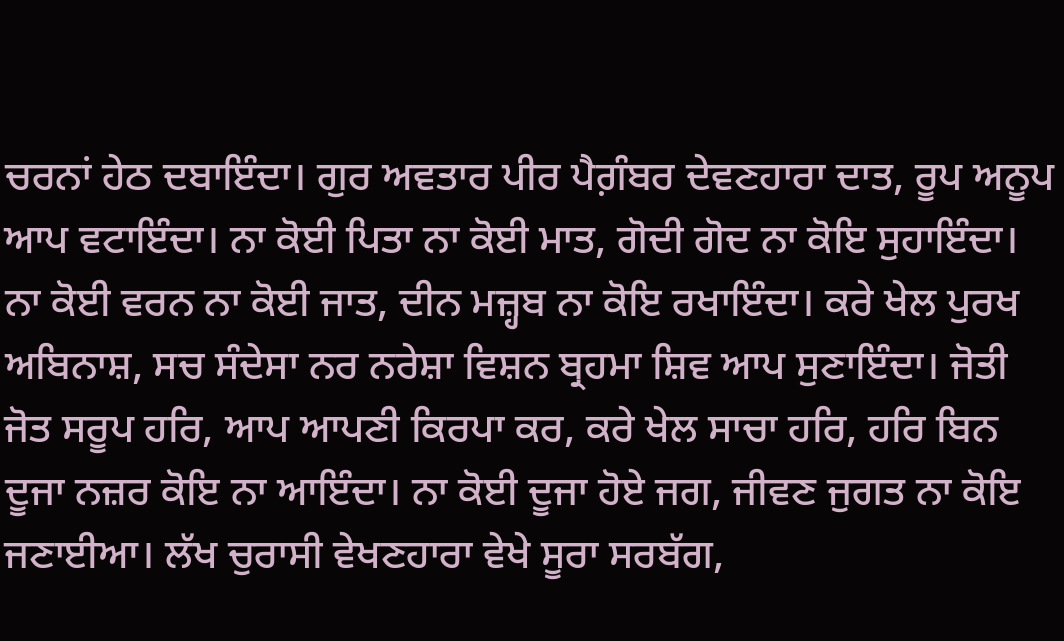ਚਰਨਾਂ ਹੇਠ ਦਬਾਇੰਦਾ। ਗੁਰ ਅਵਤਾਰ ਪੀਰ ਪੈਗ਼ੰਬਰ ਦੇਵਣਹਾਰਾ ਦਾਤ, ਰੂਪ ਅਨੂਪ ਆਪ ਵਟਾਇੰਦਾ। ਨਾ ਕੋਈ ਪਿਤਾ ਨਾ ਕੋਈ ਮਾਤ, ਗੋਦੀ ਗੋਦ ਨਾ ਕੋਇ ਸੁਹਾਇੰਦਾ। ਨਾ ਕੋਈ ਵਰਨ ਨਾ ਕੋਈ ਜਾਤ, ਦੀਨ ਮਜ਼੍ਹਬ ਨਾ ਕੋਇ ਰਖਾਇੰਦਾ। ਕਰੇ ਖੇਲ ਪੁਰਖ ਅਬਿਨਾਸ਼, ਸਚ ਸੰਦੇਸਾ ਨਰ ਨਰੇਸ਼ਾ ਵਿਸ਼ਨ ਬ੍ਰਹਮਾ ਸ਼ਿਵ ਆਪ ਸੁਣਾਇੰਦਾ। ਜੋਤੀ ਜੋਤ ਸਰੂਪ ਹਰਿ, ਆਪ ਆਪਣੀ ਕਿਰਪਾ ਕਰ, ਕਰੇ ਖੇਲ ਸਾਚਾ ਹਰਿ, ਹਰਿ ਬਿਨ ਦੂਜਾ ਨਜ਼ਰ ਕੋਇ ਨਾ ਆਇੰਦਾ। ਨਾ ਕੋਈ ਦੂਜਾ ਹੋਏ ਜਗ, ਜੀਵਣ ਜੁਗਤ ਨਾ ਕੋਇ ਜਣਾਈਆ। ਲੱਖ ਚੁਰਾਸੀ ਵੇਖਣਹਾਰਾ ਵੇਖੇ ਸੂਰਾ ਸਰਬੱਗ,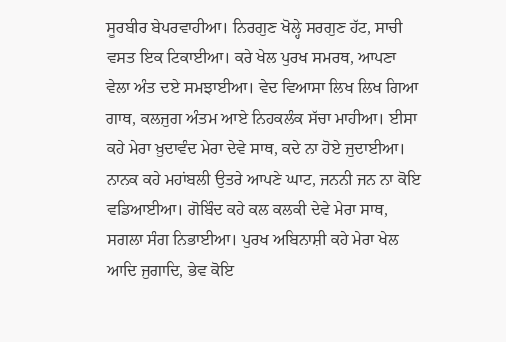ਸੂਰਬੀਰ ਬੇਪਰਵਾਹੀਆ। ਨਿਰਗੁਣ ਖੋਲ੍ਹੇ ਸਰਗੁਣ ਹੱਟ, ਸਾਚੀ ਵਸਤ ਇਕ ਟਿਕਾਈਆ। ਕਰੇ ਖੇਲ ਪੁਰਖ ਸਮਰਥ, ਆਪਣਾ ਵੇਲਾ ਅੰਤ ਦਏ ਸਮਝਾਈਆ। ਵੇਦ ਵਿਆਸਾ ਲਿਖ ਲਿਖ ਗਿਆ ਗਾਥ, ਕਲਜੁਗ ਅੰਤਮ ਆਏ ਨਿਹਕਲੰਕ ਸੱਚਾ ਮਾਹੀਆ। ਈਸਾ ਕਹੇ ਮੇਰਾ ਖ਼ੁਦਾਵੰਦ ਮੇਰਾ ਦੇਵੇ ਸਾਥ, ਕਦੇ ਨਾ ਹੋਏ ਜੁਦਾਈਆ। ਨਾਨਕ ਕਹੇ ਮਹਾਂਬਲੀ ਉਤਰੇ ਆਪਣੇ ਘਾਟ, ਜਨਨੀ ਜਨ ਨਾ ਕੋਇ ਵਡਿਆਈਆ। ਗੋਬਿੰਦ ਕਹੇ ਕਲ ਕਲਕੀ ਦੇਵੇ ਮੇਰਾ ਸਾਥ, ਸਗਲਾ ਸੰਗ ਨਿਭਾਈਆ। ਪੁਰਖ ਅਬਿਨਾਸ਼ੀ ਕਹੇ ਮੇਰਾ ਖੇਲ ਆਦਿ ਜੁਗਾਦਿ, ਭੇਵ ਕੋਇ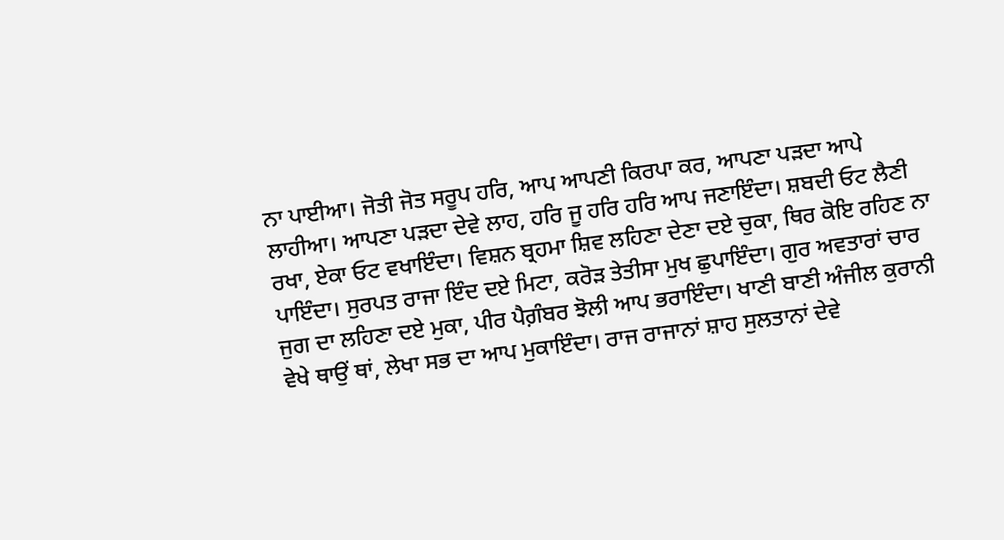ਨਾ ਪਾਈਆ। ਜੋਤੀ ਜੋਤ ਸਰੂਪ ਹਰਿ, ਆਪ ਆਪਣੀ ਕਿਰਪਾ ਕਰ, ਆਪਣਾ ਪੜਦਾ ਆਪੇ ਲਾਹੀਆ। ਆਪਣਾ ਪੜਦਾ ਦੇਵੇ ਲਾਹ, ਹਰਿ ਜੂ ਹਰਿ ਹਰਿ ਆਪ ਜਣਾਇੰਦਾ। ਸ਼ਬਦੀ ਓਟ ਲੈਣੀ ਰਖਾ, ਏਕਾ ਓਟ ਵਖਾਇੰਦਾ। ਵਿਸ਼ਨ ਬ੍ਰਹਮਾ ਸ਼ਿਵ ਲਹਿਣਾ ਦੇਣਾ ਦਏ ਚੁਕਾ, ਥਿਰ ਕੋਇ ਰਹਿਣ ਨਾ ਪਾਇੰਦਾ। ਸੁਰਪਤ ਰਾਜਾ ਇੰਦ ਦਏ ਮਿਟਾ, ਕਰੋੜ ਤੇਤੀਸਾ ਮੁਖ ਛੁਪਾਇੰਦਾ। ਗੁਰ ਅਵਤਾਰਾਂ ਚਾਰ ਜੁਗ ਦਾ ਲਹਿਣਾ ਦਏ ਮੁਕਾ, ਪੀਰ ਪੈਗ਼ੰਬਰ ਝੋਲੀ ਆਪ ਭਰਾਇੰਦਾ। ਖਾਣੀ ਬਾਣੀ ਅੰਜੀਲ ਕੁਰਾਨੀ ਵੇਖੇ ਥਾਉਂ ਥਾਂ, ਲੇਖਾ ਸਭ ਦਾ ਆਪ ਮੁਕਾਇੰਦਾ। ਰਾਜ ਰਾਜਾਨਾਂ ਸ਼ਾਹ ਸੁਲਤਾਨਾਂ ਦੇਵੇ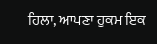ਹਿਲਾ, ਆਪਣਾ ਹੁਕਮ ਇਕ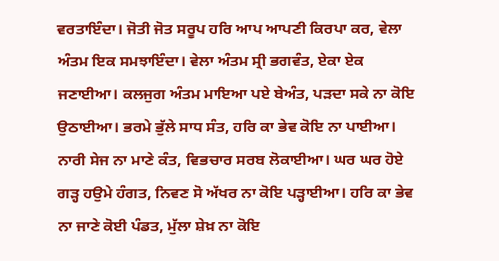ਵਰਤਾਇੰਦਾ। ਜੋਤੀ ਜੋਤ ਸਰੂਪ ਹਰਿ ਆਪ ਆਪਣੀ ਕਿਰਪਾ ਕਰ, ਵੇਲਾ ਅੰਤਮ ਇਕ ਸਮਝਾਇੰਦਾ। ਵੇਲਾ ਅੰਤਮ ਸ੍ਰੀ ਭਗਵੰਤ, ਏਕਾ ਏਕ ਜਣਾਈਆ। ਕਲਜੁਗ ਅੰਤਮ ਮਾਇਆ ਪਏ ਬੇਅੰਤ, ਪੜਦਾ ਸਕੇ ਨਾ ਕੋਇ ਉਠਾਈਆ। ਭਰਮੇ ਭੁੱਲੇ ਸਾਧ ਸੰਤ, ਹਰਿ ਕਾ ਭੇਵ ਕੋਇ ਨਾ ਪਾਈਆ। ਨਾਰੀ ਸੇਜ ਨਾ ਮਾਣੇ ਕੰਤ, ਵਿਭਚਾਰ ਸਰਬ ਲੋਕਾਈਆ। ਘਰ ਘਰ ਹੋਏ ਗੜ੍ਹ ਹਉਮੇ ਹੰਗਤ, ਨਿਵਣ ਸੋ ਅੱਖਰ ਨਾ ਕੋਇ ਪੜ੍ਹਾਈਆ। ਹਰਿ ਕਾ ਭੇਵ ਨਾ ਜਾਣੇ ਕੋਈ ਪੰਡਤ, ਮੁੱਲਾ ਸ਼ੇਖ਼ ਨਾ ਕੋਇ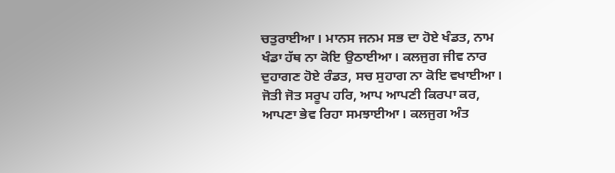ਚਤੁਰਾਈਆ। ਮਾਨਸ ਜਨਮ ਸਭ ਦਾ ਹੋਏ ਖੰਡਤ, ਨਾਮ ਖੰਡਾ ਹੱਥ ਨਾ ਕੋਇ ਉਠਾਈਆ। ਕਲਜੁਗ ਜੀਵ ਨਾਰ ਦੁਹਾਗਣ ਹੋਏ ਰੰਡਤ, ਸਚ ਸੁਹਾਗ ਨਾ ਕੋਇ ਵਖਾਈਆ। ਜੋਤੀ ਜੋਤ ਸਰੂਪ ਹਰਿ, ਆਪ ਆਪਣੀ ਕਿਰਪਾ ਕਰ, ਆਪਣਾ ਭੇਵ ਰਿਹਾ ਸਮਝਾਈਆ। ਕਲਜੁਗ ਅੰਤ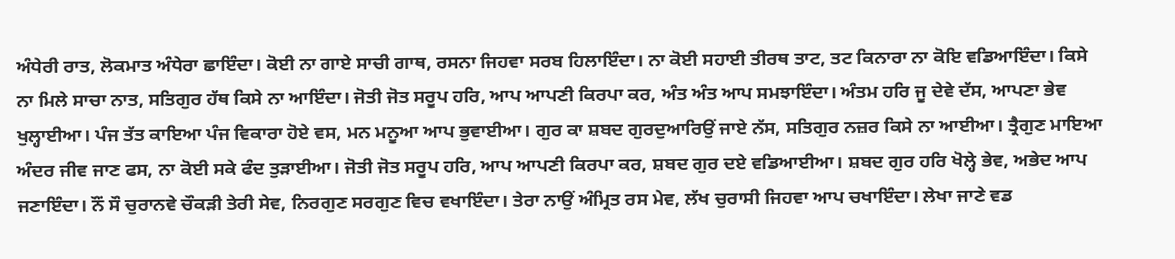ਅੰਧੇਰੀ ਰਾਤ, ਲੋਕਮਾਤ ਅੰਧੇਰਾ ਛਾਇੰਦਾ। ਕੋਈ ਨਾ ਗਾਏ ਸਾਚੀ ਗਾਥ, ਰਸਨਾ ਜਿਹਵਾ ਸਰਬ ਹਿਲਾਇੰਦਾ। ਨਾ ਕੋਈ ਸਹਾਈ ਤੀਰਥ ਤਾਟ, ਤਟ ਕਿਨਾਰਾ ਨਾ ਕੋਇ ਵਡਿਆਇੰਦਾ। ਕਿਸੇ ਨਾ ਮਿਲੇ ਸਾਚਾ ਨਾਤ, ਸਤਿਗੁਰ ਹੱਥ ਕਿਸੇ ਨਾ ਆਇੰਦਾ। ਜੋਤੀ ਜੋਤ ਸਰੂਪ ਹਰਿ, ਆਪ ਆਪਣੀ ਕਿਰਪਾ ਕਰ, ਅੰਤ ਅੰਤ ਆਪ ਸਮਝਾਇੰਦਾ। ਅੰਤਮ ਹਰਿ ਜੂ ਦੇਵੇ ਦੱਸ, ਆਪਣਾ ਭੇਵ ਖੁਲ੍ਹਾਈਆ। ਪੰਜ ਤੱਤ ਕਾਇਆ ਪੰਜ ਵਿਕਾਰਾ ਹੋਏ ਵਸ, ਮਨ ਮਨੂਆ ਆਪ ਭੁਵਾਈਆ। ਗੁਰ ਕਾ ਸ਼ਬਦ ਗੁਰਦੁਆਰਿਉਂ ਜਾਏ ਨੱਸ, ਸਤਿਗੁਰ ਨਜ਼ਰ ਕਿਸੇ ਨਾ ਆਈਆ। ਤ੍ਰੈਗੁਣ ਮਾਇਆ ਅੰਦਰ ਜੀਵ ਜਾਣ ਫਸ, ਨਾ ਕੋਈ ਸਕੇ ਫੰਦ ਤੁੜਾਈਆ। ਜੋਤੀ ਜੋਤ ਸਰੂਪ ਹਰਿ, ਆਪ ਆਪਣੀ ਕਿਰਪਾ ਕਰ, ਸ਼ਬਦ ਗੁਰ ਦਏ ਵਡਿਆਈਆ। ਸ਼ਬਦ ਗੁਰ ਹਰਿ ਖੋਲ੍ਹੇ ਭੇਵ, ਅਭੇਦ ਆਪ ਜਣਾਇੰਦਾ। ਨੌਂ ਸੌ ਚੁਰਾਨਵੇ ਚੌਕੜੀ ਤੇਰੀ ਸੇਵ, ਨਿਰਗੁਣ ਸਰਗੁਣ ਵਿਚ ਵਖਾਇੰਦਾ। ਤੇਰਾ ਨਾਉਂ ਅੰਮ੍ਰਿਤ ਰਸ ਮੇਵ, ਲੱਖ ਚੁਰਾਸੀ ਜਿਹਵਾ ਆਪ ਚਖਾਇੰਦਾ। ਲੇਖਾ ਜਾਣੇ ਵਡ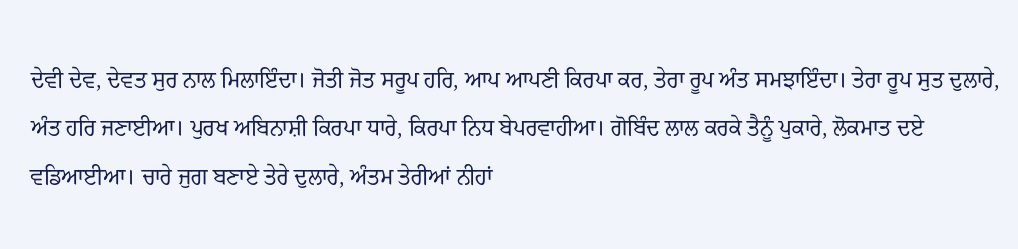ਦੇਵੀ ਦੇਵ, ਦੇਵਤ ਸੁਰ ਨਾਲ ਮਿਲਾਇੰਦਾ। ਜੋਤੀ ਜੋਤ ਸਰੂਪ ਹਰਿ, ਆਪ ਆਪਣੀ ਕਿਰਪਾ ਕਰ, ਤੇਰਾ ਰੂਪ ਅੰਤ ਸਮਝਾਇੰਦਾ। ਤੇਰਾ ਰੂਪ ਸੁਤ ਦੁਲਾਰੇ, ਅੰਤ ਹਰਿ ਜਣਾਈਆ। ਪੁਰਖ ਅਬਿਨਾਸ਼ੀ ਕਿਰਪਾ ਧਾਰੇ, ਕਿਰਪਾ ਨਿਧ ਬੇਪਰਵਾਹੀਆ। ਗੋਬਿੰਦ ਲਾਲ ਕਰਕੇ ਤੈਨੂੰ ਪੁਕਾਰੇ, ਲੋਕਮਾਤ ਦਏ ਵਡਿਆਈਆ। ਚਾਰੇ ਜੁਗ ਬਣਾਏ ਤੇਰੇ ਦੁਲਾਰੇ, ਅੰਤਮ ਤੇਰੀਆਂ ਨੀਹਾਂ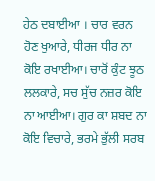ਹੇਠ ਦਬਾਈਆ । ਚਾਰ ਵਰਨ ਹੋਣ ਖੁਆਰੇ, ਧੀਰਜ ਧੀਰ ਨਾ ਕੋਇ ਰਖਾਈਆ। ਚਾਰੋਂ ਕੁੰਟ ਝੂਠ ਲਲਕਾਰੇ, ਸਚ ਸੁੱਚ ਨਜ਼ਰ ਕੋਇ ਨਾ ਆਈਆ। ਗੁਰ ਕਾ ਸ਼ਬਦ ਨਾ ਕੋਇ ਵਿਚਾਰੇ, ਭਰਮੇ ਭੁੱਲੀ ਸਰਬ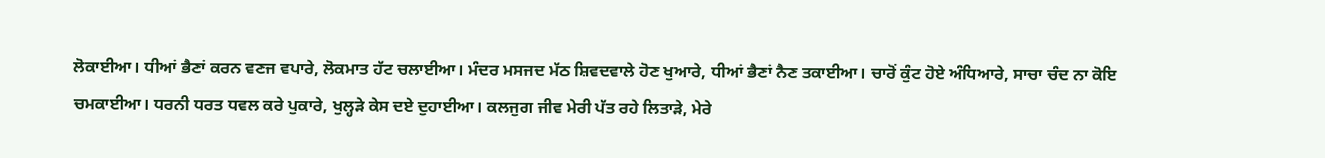ਲੋਕਾਈਆ। ਧੀਆਂ ਭੈਣਾਂ ਕਰਨ ਵਣਜ ਵਪਾਰੇ, ਲੋਕਮਾਤ ਹੱਟ ਚਲਾਈਆ। ਮੰਦਰ ਮਸਜਦ ਮੱਠ ਸ਼ਿਵਦਵਾਲੇ ਹੋਣ ਖੁਆਰੇ, ਧੀਆਂ ਭੈਣਾਂ ਨੈਣ ਤਕਾਈਆ। ਚਾਰੋਂ ਕੁੰਟ ਹੋਏ ਅੰਧਿਆਰੇ, ਸਾਚਾ ਚੰਦ ਨਾ ਕੋਇ ਚਮਕਾਈਆ। ਧਰਨੀ ਧਰਤ ਧਵਲ ਕਰੇ ਪੁਕਾਰੇ, ਖੁਲ੍ਹੜੇ ਕੇਸ ਦਏ ਦੁਹਾਈਆ। ਕਲਜੁਗ ਜੀਵ ਮੇਰੀ ਪੱਤ ਰਹੇ ਲਿਤਾੜੇ, ਮੇਰੇ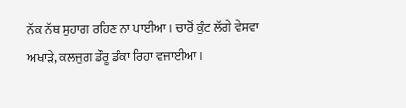ਨੱਕ ਨੱਥ ਸੁਹਾਗ ਰਹਿਣ ਨਾ ਪਾਈਆ। ਚਾਰੋਂ ਕੁੰਟ ਲੱਗੇ ਵੇਸਵਾ ਅਖਾੜੇ, ਕਲਜੁਗ ਡੌਰੂ ਡੰਕਾ ਰਿਹਾ ਵਜਾਈਆ।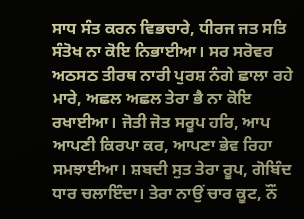ਸਾਧ ਸੰਤ ਕਰਨ ਵਿਭਚਾਰੇ, ਧੀਰਜ ਜਤ ਸਤਿ ਸੰਤੋਖ ਨਾ ਕੋਇ ਨਿਭਾਈਆ। ਸਰ ਸਰੋਵਰ ਅਠਸਠ ਤੀਰਥ ਨਾਰੀ ਪੁਰਸ਼ ਨੰਗੇ ਛਾਲਾ ਰਹੇ ਮਾਰੇ, ਅਛਲ ਅਛਲ ਤੇਰਾ ਭੈ ਨਾ ਕੋਇ ਰਖਾਈਆ। ਜੋਤੀ ਜੋਤ ਸਰੂਪ ਹਰਿ, ਆਪ ਆਪਣੀ ਕਿਰਪਾ ਕਰ, ਆਪਣਾ ਭੇਵ ਰਿਹਾ ਸਮਝਾਈਆ। ਸ਼ਬਦੀ ਸੁਤ ਤੇਰਾ ਰੂਪ, ਗੋਬਿੰਦ ਧਾਰ ਚਲਾਇੰਦਾ। ਤੇਰਾ ਨਾਉਂ ਚਾਰ ਕੂਟ, ਨੌਂ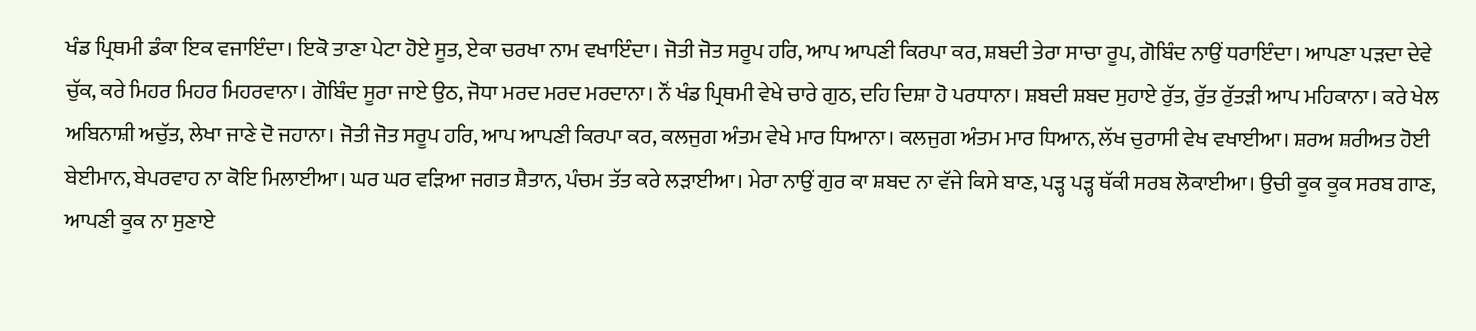ਖੰਡ ਪ੍ਰਿਥਮੀ ਡੰਕਾ ਇਕ ਵਜਾਇੰਦਾ। ਇਕੋ ਤਾਣਾ ਪੇਟਾ ਹੋਏ ਸੂਤ, ਏਕਾ ਚਰਖਾ ਨਾਮ ਵਖਾਇੰਦਾ। ਜੋਤੀ ਜੋਤ ਸਰੂਪ ਹਰਿ, ਆਪ ਆਪਣੀ ਕਿਰਪਾ ਕਰ, ਸ਼ਬਦੀ ਤੇਰਾ ਸਾਚਾ ਰੂਪ, ਗੋਬਿੰਦ ਨਾਉਂ ਧਰਾਇੰਦਾ। ਆਪਣਾ ਪੜਦਾ ਦੇਵੇ ਚੁੱਕ, ਕਰੇ ਮਿਹਰ ਮਿਹਰ ਮਿਹਰਵਾਨਾ। ਗੋਬਿੰਦ ਸੂਰਾ ਜਾਏ ਉਠ, ਜੋਧਾ ਮਰਦ ਮਰਦ ਮਰਦਾਨਾ। ਨੌਂ ਖੰਡ ਪ੍ਰਿਥਮੀ ਵੇਖੇ ਚਾਰੇ ਗੁਠ, ਦਹਿ ਦਿਸ਼ਾ ਹੋ ਪਰਧਾਨਾ। ਸ਼ਬਦੀ ਸ਼ਬਦ ਸੁਹਾਏ ਰੁੱਤ, ਰੁੱਤ ਰੁੱਤੜੀ ਆਪ ਮਹਿਕਾਨਾ। ਕਰੇ ਖੇਲ ਅਬਿਨਾਸ਼ੀ ਅਚੁੱਤ, ਲੇਖਾ ਜਾਣੇ ਦੋ ਜਹਾਨਾ। ਜੋਤੀ ਜੋਤ ਸਰੂਪ ਹਰਿ, ਆਪ ਆਪਣੀ ਕਿਰਪਾ ਕਰ, ਕਲਜੁਗ ਅੰਤਮ ਵੇਖੇ ਮਾਰ ਧਿਆਨਾ। ਕਲਜੁਗ ਅੰਤਮ ਮਾਰ ਧਿਆਨ, ਲੱਖ ਚੁਰਾਸੀ ਵੇਖ ਵਖਾਈਆ। ਸ਼ਰਅ ਸ਼ਰੀਅਤ ਹੋਈ ਬੇਈਮਾਨ, ਬੇਪਰਵਾਹ ਨਾ ਕੋਇ ਮਿਲਾਈਆ। ਘਰ ਘਰ ਵੜਿਆ ਜਗਤ ਸ਼ੈਤਾਨ, ਪੰਚਮ ਤੱਤ ਕਰੇ ਲੜਾਈਆ। ਮੇਰਾ ਨਾਉਂ ਗੁਰ ਕਾ ਸ਼ਬਦ ਨਾ ਵੱਜੇ ਕਿਸੇ ਬਾਣ, ਪੜ੍ਹ ਪੜ੍ਹ ਥੱਕੀ ਸਰਬ ਲੋਕਾਈਆ। ਉਚੀ ਕੂਕ ਕੂਕ ਸਰਬ ਗਾਣ, ਆਪਣੀ ਕੂਕ ਨਾ ਸੁਣਾਏ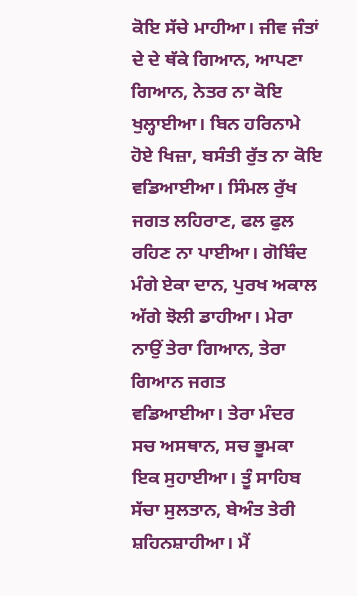ਕੋਇ ਸੱਚੇ ਮਾਹੀਆ। ਜੀਵ ਜੰਤਾਂ ਦੇ ਦੇ ਥੱਕੇ ਗਿਆਨ, ਆਪਣਾ ਗਿਆਨ, ਨੇਤਰ ਨਾ ਕੋਇ ਖੁਲ੍ਹਾਈਆ। ਬਿਨ ਹਰਿਨਾਮੇ ਹੋਏ ਖਿਜ਼ਾ, ਬਸੰਤੀ ਰੁੱਤ ਨਾ ਕੋਇ ਵਡਿਆਈਆ। ਸਿੰਮਲ ਰੁੱਖ ਜਗਤ ਲਹਿਰਾਣ, ਫਲ ਫੁਲ ਰਹਿਣ ਨਾ ਪਾਈਆ। ਗੋਬਿੰਦ ਮੰਗੇ ਏਕਾ ਦਾਨ, ਪੁਰਖ ਅਕਾਲ ਅੱਗੇ ਝੋਲੀ ਡਾਹੀਆ। ਮੇਰਾ ਨਾਉਂ ਤੇਰਾ ਗਿਆਨ, ਤੇਰਾ ਗਿਆਨ ਜਗਤ ਵਡਿਆਈਆ। ਤੇਰਾ ਮੰਦਰ ਸਚ ਅਸਥਾਨ, ਸਚ ਭੂਮਕਾ ਇਕ ਸੁਹਾਈਆ। ਤੂੰ ਸਾਹਿਬ ਸੱਚਾ ਸੁਲਤਾਨ, ਬੇਅੰਤ ਤੇਰੀ ਸ਼ਹਿਨਸ਼ਾਹੀਆ। ਮੈਂ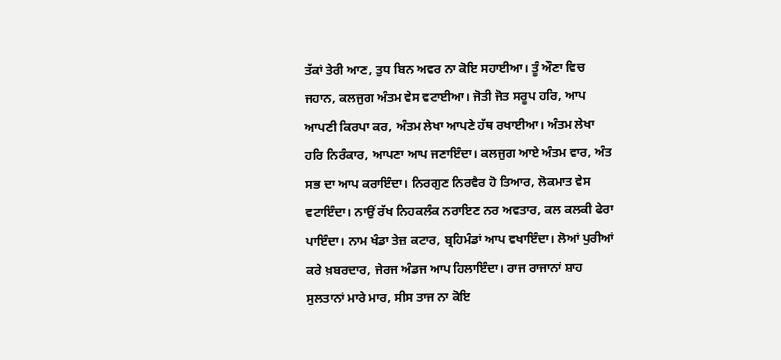ਤੱਕਾਂ ਤੇਰੀ ਆਣ, ਤੁਧ ਬਿਨ ਅਵਰ ਨਾ ਕੋਇ ਸਹਾਈਆ। ਤੂੰ ਔਣਾ ਵਿਚ ਜਹਾਨ, ਕਲਜੁਗ ਅੰਤਮ ਵੇਸ ਵਟਾਈਆ। ਜੋਤੀ ਜੋਤ ਸਰੂਪ ਹਰਿ, ਆਪ ਆਪਣੀ ਕਿਰਪਾ ਕਰ, ਅੰਤਮ ਲੇਖਾ ਆਪਣੇ ਹੱਥ ਰਖਾਈਆ। ਅੰਤਮ ਲੇਖਾ ਹਰਿ ਨਿਰੰਕਾਰ, ਆਪਣਾ ਆਪ ਜਣਾਇੰਦਾ। ਕਲਜੁਗ ਆਏ ਅੰਤਮ ਵਾਰ, ਅੰਤ ਸਭ ਦਾ ਆਪ ਕਰਾਇੰਦਾ। ਨਿਰਗੁਣ ਨਿਰਵੈਰ ਹੋ ਤਿਆਰ, ਲੋਕਮਾਤ ਵੇਸ ਵਟਾਇੰਦਾ। ਨਾਉਂ ਰੱਖ ਨਿਹਕਲੰਕ ਨਰਾਇਣ ਨਰ ਅਵਤਾਰ, ਕਲ ਕਲਕੀ ਫੇਰਾ ਪਾਇੰਦਾ। ਨਾਮ ਖੰਡਾ ਤੇਜ਼ ਕਟਾਰ, ਬ੍ਰਹਿਮੰਡਾਂ ਆਪ ਵਖਾਇੰਦਾ। ਲੋਆਂ ਪੁਰੀਆਂ ਕਰੇ ਖ਼ਬਰਦਾਰ, ਜੇਰਜ ਅੰਡਜ ਆਪ ਹਿਲਾਇੰਦਾ। ਰਾਜ ਰਾਜਾਨਾਂ ਸ਼ਾਹ ਸੁਲਤਾਨਾਂ ਮਾਰੇ ਮਾਰ, ਸੀਸ ਤਾਜ ਨਾ ਕੋਇ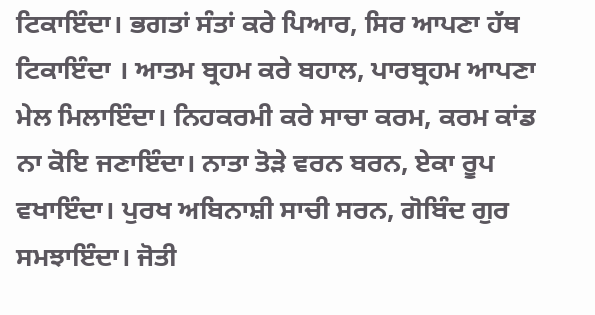ਟਿਕਾਇੰਦਾ। ਭਗਤਾਂ ਸੰਤਾਂ ਕਰੇ ਪਿਆਰ, ਸਿਰ ਆਪਣਾ ਹੱਥ ਟਿਕਾਇੰਦਾ । ਆਤਮ ਬ੍ਰਹਮ ਕਰੇ ਬਹਾਲ, ਪਾਰਬ੍ਰਹਮ ਆਪਣਾ ਮੇਲ ਮਿਲਾਇੰਦਾ। ਨਿਹਕਰਮੀ ਕਰੇ ਸਾਚਾ ਕਰਮ, ਕਰਮ ਕਾਂਡ ਨਾ ਕੋਇ ਜਣਾਇੰਦਾ। ਨਾਤਾ ਤੋੜੇ ਵਰਨ ਬਰਨ, ਏਕਾ ਰੂਪ ਵਖਾਇੰਦਾ। ਪੁਰਖ ਅਬਿਨਾਸ਼ੀ ਸਾਚੀ ਸਰਨ, ਗੋਬਿੰਦ ਗੁਰ ਸਮਝਾਇੰਦਾ। ਜੋਤੀ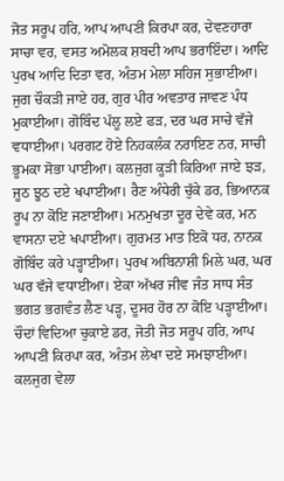ਜੋਤ ਸਰੂਪ ਹਰਿ, ਆਪ ਆਪਣੀ ਕਿਰਪਾ ਕਰ, ਦੇਵਣਹਾਰਾ ਸਾਚਾ ਵਰ, ਵਸਤ ਅਮੋਲਕ ਸ਼ਬਦੀ ਆਪ ਭਰਾਇੰਦਾ। ਆਦਿ ਪੁਰਖ ਆਦਿ ਦਿਤਾ ਵਰ, ਅੰਤਮ ਮੇਲਾ ਸਹਿਜ ਸੁਭਾਈਆ। ਜੁਗ ਚੌਕੜੀ ਜਾਏ ਹਰ, ਗੁਰ ਪੀਰ ਅਵਤਾਰ ਜਾਵਣ ਪੰਧ ਮੁਕਾਈਆ। ਗੋਬਿੰਦ ਪੱਲੂ ਲਏ ਫੜ, ਦਰ ਘਰ ਸਾਚੇ ਵੱਜੇ ਵਧਾਈਆ। ਪਰਗਟ ਹੋਏ ਨਿਹਕਲੰਕ ਨਰਾਇਣ ਨਰ, ਸਾਚੀ ਭੂਮਕਾ ਸੋਭਾ ਪਾਈਆ। ਕਲਜੁਗ ਕੂੜੀ ਕਿਰਿਆ ਜਾਏ ਝੜ, ਜੂਠ ਝੂਠ ਦਏ ਖਪਾਈਆ। ਰੈਣ ਅੰਧੇਰੀ ਚੁੱਕੇ ਡਰ, ਭਿਆਨਕ ਰੂਪ ਨਾ ਕੋਇ ਜਣਾਈਆ। ਮਨਮੁਖਤਾ ਦੂਰ ਦੇਵੇ ਕਰ, ਮਨ ਵਾਸਨਾ ਦਏ ਖਪਾਈਆ। ਗੁਰਮਤ ਮਾਤ ਇਕੋ ਧਰ, ਨਾਨਕ ਗੋਬਿੰਦ ਕਰੇ ਪੜ੍ਹਾਈਆ। ਪੁਰਖ ਅਬਿਨਾਸ਼ੀ ਮਿਲੇ ਘਰ, ਘਰ ਘਰ ਵੱਜੇ ਵਧਾਈਆ। ਏਕਾ ਅੱਖਰ ਜੀਵ ਜੰਤ ਸਾਧ ਸੰਤ ਭਗਤ ਭਗਵੰਤ ਲੈਣ ਪੜ੍ਹ, ਦੂਸਰ ਹੋਰ ਨਾ ਕੋਇ ਪੜ੍ਹਾਈਆ। ਚੌਦਾਂ ਵਿਦਿਆ ਚੁਕਾਏ ਡਰ, ਜੋਤੀ ਜੋਤ ਸਰੂਪ ਹਰਿ, ਆਪ ਆਪਣੀ ਕਿਰਪਾ ਕਰ, ਅੰਤਮ ਲੇਖਾ ਦਏ ਸਮਝਾਈਆ। ਕਲਜੁਗ ਵੇਲਾ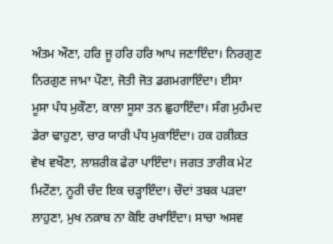ਅੰਤਮ ਔਣਾ, ਹਰਿ ਜੂ ਹਰਿ ਹਰਿ ਆਪ ਜਣਾਇੰਦਾ। ਨਿਰਗੁਣ ਨਿਰਗੁਣ ਜਾਮਾ ਪੌਣਾ, ਜੋਤੀ ਜੋਤ ਡਗਮਗਾਇੰਦਾ। ਈਸਾ ਮੂਸਾ ਪੰਧ ਮੁਕੌਣਾ, ਕਾਲਾ ਸੂਸਾ ਤਨ ਛੁਹਾਇੰਦਾ। ਸੰਗ ਮੁਹੰਮਦ ਡੇਰਾ ਢਾਹੁਣਾ, ਚਾਰ ਯਾਰੀ ਪੰਧ ਮੁਕਾਇੰਦਾ। ਹਕ ਹਕ਼ੀਕ਼ਤ ਵੇਖ ਵਖੌਣਾ, ਲਾਸ਼ਰੀਕ ਫੇਰਾ ਪਾਇੰਦਾ। ਜਗਤ ਤਾਰੀਕ ਮੇਟ ਮਿਟੌਣਾ, ਨੂਰੀ ਚੰਦ ਇਕ ਚੜ੍ਹਾਇੰਦਾ। ਚੌਦਾਂ ਤਬਕ ਪੜਦਾ ਲਾਹੁਣਾ, ਮੁਖ ਨਕ਼ਾਬ ਨਾ ਕੋਇ ਰਖਾਇੰਦਾ। ਸਾਚਾ ਅਸਵ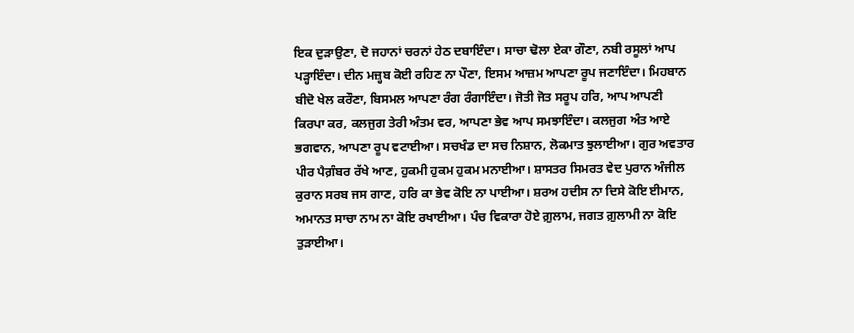ਇਕ ਦੁੜਾਉਣਾ, ਦੋ ਜਹਾਨਾਂ ਚਰਨਾਂ ਹੇਠ ਦਬਾਇੰਦਾ। ਸਾਚਾ ਢੋਲਾ ਏਕਾ ਗੌਣਾ, ਨਬੀ ਰਸੂਲਾਂ ਆਪ ਪੜ੍ਹਾਇੰਦਾ। ਦੀਨ ਮਜ਼੍ਹਬ ਕੋਈ ਰਹਿਣ ਨਾ ਪੌਣਾ, ਇਸਮ ਆਜ਼ਮ ਆਪਣਾ ਰੂਪ ਜਣਾਇੰਦਾ। ਮਿਹਬਾਨ ਬੀਦੋ ਖੇਲ ਕਰੌਣਾ, ਬਿਸਮਲ ਆਪਣਾ ਰੰਗ ਰੰਗਾਇੰਦਾ। ਜੋਤੀ ਜੋਤ ਸਰੂਪ ਹਰਿ, ਆਪ ਆਪਣੀ ਕਿਰਪਾ ਕਰ, ਕਲਜੁਗ ਤੇਰੀ ਅੰਤਮ ਵਰ, ਆਪਣਾ ਭੇਵ ਆਪ ਸਮਝਾਇੰਦਾ। ਕਲਜੁਗ ਅੰਤ ਆਏ ਭਗਵਾਨ, ਆਪਣਾ ਰੂਪ ਵਟਾਈਆ। ਸਚਖੰਡ ਦਾ ਸਚ ਨਿਸ਼ਾਨ, ਲੋਕਮਾਤ ਝੁਲਾਈਆ। ਗੁਰ ਅਵਤਾਰ ਪੀਰ ਪੈਗ਼ੰਬਰ ਰੱਖੇ ਆਣ, ਹੁਕਮੀ ਹੁਕਮ ਹੁਕਮ ਮਨਾਈਆ। ਸ਼ਾਸਤਰ ਸਿਮਰਤ ਵੇਦ ਪੁਰਾਨ ਅੰਜੀਲ ਕੁਰਾਨ ਸਰਬ ਜਸ ਗਾਣ, ਹਰਿ ਕਾ ਭੇਵ ਕੋਇ ਨਾ ਪਾਈਆ। ਸ਼ਰਅ ਹਦੀਸ ਨਾ ਦਿਸੇ ਕੋਇ ਈਮਾਨ, ਅਮਾਨਤ ਸਾਚਾ ਨਾਮ ਨਾ ਕੋਇ ਰਖਾਈਆ। ਪੰਚ ਵਿਕਾਰਾ ਹੋਏ ਗ਼ੁਲਾਮ, ਜਗਤ ਗ਼ੁਲਾਮੀ ਨਾ ਕੋਇ ਤੁੜਾਈਆ।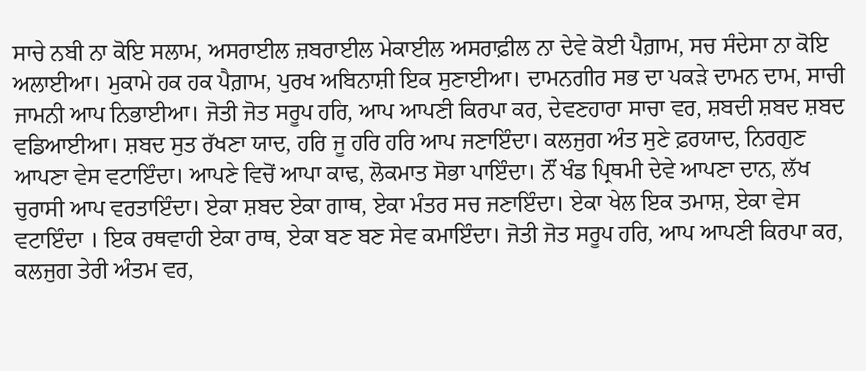ਸਾਚੇ ਨਬੀ ਨਾ ਕੋਇ ਸਲਾਮ, ਅਸਰਾਈਲ ਜ਼ਬਰਾਈਲ ਮੇਕਾਈਲ ਅਸਰਾਫ਼ੀਲ ਨਾ ਦੇਵੇ ਕੋਈ ਪੈਗ਼ਾਮ, ਸਚ ਸੰਦੇਸਾ ਨਾ ਕੋਇ ਅਲਾਈਆ। ਮੁਕਾਮੇ ਹਕ ਹਕ ਪੈਗ਼ਾਮ, ਪੁਰਖ ਅਬਿਨਾਸ਼ੀ ਇਕ ਸੁਣਾਈਆ। ਦਾਮਨਗੀਰ ਸਭ ਦਾ ਪਕੜੇ ਦਾਮਨ ਦਾਮ, ਸਾਚੀ ਜਾਮਨੀ ਆਪ ਨਿਭਾਈਆ। ਜੋਤੀ ਜੋਤ ਸਰੂਪ ਹਰਿ, ਆਪ ਆਪਣੀ ਕਿਰਪਾ ਕਰ, ਦੇਵਣਹਾਰਾ ਸਾਚਾ ਵਰ, ਸ਼ਬਦੀ ਸ਼ਬਦ ਸ਼ਬਦ ਵਡਿਆਈਆ। ਸ਼ਬਦ ਸੁਤ ਰੱਖਣਾ ਯਾਦ, ਹਰਿ ਜੂ ਹਰਿ ਹਰਿ ਆਪ ਜਣਾਇੰਦਾ। ਕਲਜੁਗ ਅੰਤ ਸੁਣੇ ਫ਼ਰਯਾਦ, ਨਿਰਗੁਣ ਆਪਣਾ ਵੇਸ ਵਟਾਇੰਦਾ। ਆਪਣੇ ਵਿਚੋਂ ਆਪਾ ਕਾਢ, ਲੋਕਮਾਤ ਸੋਭਾ ਪਾਇੰਦਾ। ਨੌਂ ਖੰਡ ਪ੍ਰਿਥਮੀ ਦੇਵੇ ਆਪਣਾ ਦਾਨ, ਲੱਖ ਚੁਰਾਸੀ ਆਪ ਵਰਤਾਇੰਦਾ। ਏਕਾ ਸ਼ਬਦ ਏਕਾ ਗਾਥ, ਏਕਾ ਮੰਤਰ ਸਚ ਜਣਾਇੰਦਾ। ਏਕਾ ਖੇਲ ਇਕ ਤਮਾਸ਼, ਏਕਾ ਵੇਸ ਵਟਾਇੰਦਾ । ਇਕ ਰਥਵਾਹੀ ਏਕਾ ਰਾਥ, ਏਕਾ ਬਣ ਬਣ ਸੇਵ ਕਮਾਇੰਦਾ। ਜੋਤੀ ਜੋਤ ਸਰੂਪ ਹਰਿ, ਆਪ ਆਪਣੀ ਕਿਰਪਾ ਕਰ, ਕਲਜੁਗ ਤੇਰੀ ਅੰਤਮ ਵਰ,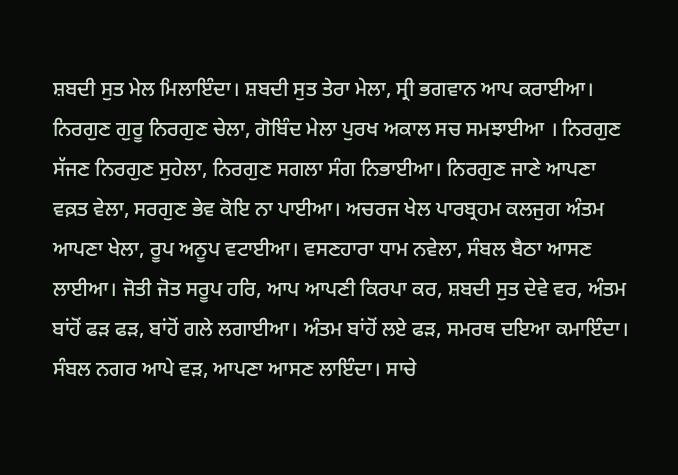ਸ਼ਬਦੀ ਸੁਤ ਮੇਲ ਮਿਲਾਇੰਦਾ। ਸ਼ਬਦੀ ਸੁਤ ਤੇਰਾ ਮੇਲਾ, ਸ੍ਰੀ ਭਗਵਾਨ ਆਪ ਕਰਾਈਆ। ਨਿਰਗੁਣ ਗੁਰੂ ਨਿਰਗੁਣ ਚੇਲਾ, ਗੋਬਿੰਦ ਮੇਲਾ ਪੁਰਖ ਅਕਾਲ ਸਚ ਸਮਝਾਈਆ । ਨਿਰਗੁਣ ਸੱਜਣ ਨਿਰਗੁਣ ਸੁਹੇਲਾ, ਨਿਰਗੁਣ ਸਗਲਾ ਸੰਗ ਨਿਭਾਈਆ। ਨਿਰਗੁਣ ਜਾਣੇ ਆਪਣਾ ਵਕ਼ਤ ਵੇਲਾ, ਸਰਗੁਣ ਭੇਵ ਕੋਇ ਨਾ ਪਾਈਆ। ਅਚਰਜ ਖੇਲ ਪਾਰਬ੍ਰਹਮ ਕਲਜੁਗ ਅੰਤਮ ਆਪਣਾ ਖੇਲਾ, ਰੂਪ ਅਨੂਪ ਵਟਾਈਆ। ਵਸਣਹਾਰਾ ਧਾਮ ਨਵੇਲਾ, ਸੰਬਲ ਬੈਠਾ ਆਸਣ ਲਾਈਆ। ਜੋਤੀ ਜੋਤ ਸਰੂਪ ਹਰਿ, ਆਪ ਆਪਣੀ ਕਿਰਪਾ ਕਰ, ਸ਼ਬਦੀ ਸੁਤ ਦੇਵੇ ਵਰ, ਅੰਤਮ ਬਾਂਹੋਂ ਫੜ ਫੜ, ਬਾਂਹੋਂ ਗਲੇ ਲਗਾਈਆ। ਅੰਤਮ ਬਾਂਹੋਂ ਲਏ ਫੜ, ਸਮਰਥ ਦਇਆ ਕਮਾਇੰਦਾ। ਸੰਬਲ ਨਗਰ ਆਪੇ ਵੜ, ਆਪਣਾ ਆਸਣ ਲਾਇੰਦਾ। ਸਾਚੇ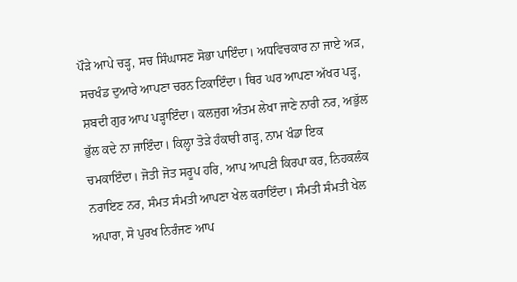ਪੌੜੇ ਆਪੇ ਚੜ੍ਹ, ਸਚ ਸਿੰਘਾਸਣ ਸੋਭਾ ਪਾਇੰਦਾ। ਅਧਵਿਚਕਾਰ ਨਾ ਜਾਏ ਅੜ, ਸਚਖੰਡ ਦੁਆਰੇ ਆਪਣਾ ਚਰਨ ਟਿਕਾਇੰਦਾ। ਥਿਰ ਘਰ ਆਪਣਾ ਅੱਖਰ ਪੜ੍ਹ, ਸ਼ਬਦੀ ਗੁਰ ਆਪ ਪੜ੍ਹਾਇੰਦਾ। ਕਲਜੁਗ ਅੰਤਮ ਲੇਖਾ ਜਾਣੇ ਨਾਰੀ ਨਰ, ਅਭੁੱਲ ਭੁੱਲ ਕਦੇ ਨਾ ਜਾਇੰਦਾ। ਕਿਲ੍ਹਾ ਤੋੜੇ ਹੰਕਾਰੀ ਗੜ੍ਹ, ਨਾਮ ਖੰਡਾ ਇਕ ਚਮਕਾਇੰਦਾ। ਜੋਤੀ ਜੋਤ ਸਰੂਪ ਹਰਿ, ਆਪ ਆਪਣੀ ਕਿਰਪਾ ਕਰ, ਨਿਹਕਲੰਕ ਨਰਾਇਣ ਨਰ, ਸੰਮਤ ਸੰਮਤੀ ਆਪਣਾ ਖੇਲ ਕਰਾਇੰਦਾ। ਸੰਮਤੀ ਸੰਮਤੀ ਖੇਲ ਅਪਾਰਾ, ਸੋ ਪੁਰਖ ਨਿਰੰਜਣ ਆਪ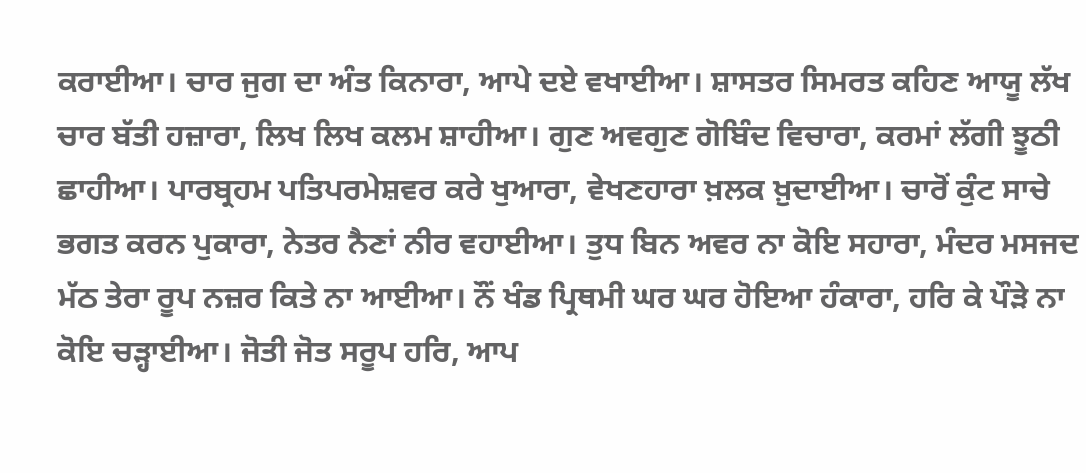ਕਰਾਈਆ। ਚਾਰ ਜੁਗ ਦਾ ਅੰਤ ਕਿਨਾਰਾ, ਆਪੇ ਦਏ ਵਖਾਈਆ। ਸ਼ਾਸਤਰ ਸਿਮਰਤ ਕਹਿਣ ਆਯੂ ਲੱਖ ਚਾਰ ਬੱਤੀ ਹਜ਼ਾਰਾ, ਲਿਖ ਲਿਖ ਕਲਮ ਸ਼ਾਹੀਆ। ਗੁਣ ਅਵਗੁਣ ਗੋਬਿੰਦ ਵਿਚਾਰਾ, ਕਰਮਾਂ ਲੱਗੀ ਝੂਠੀ ਛਾਹੀਆ। ਪਾਰਬ੍ਰਹਮ ਪਤਿਪਰਮੇਸ਼ਵਰ ਕਰੇ ਖੁਆਰਾ, ਵੇਖਣਹਾਰਾ ਖ਼ਲਕ ਖ਼ੁਦਾਈਆ। ਚਾਰੋਂ ਕੁੰਟ ਸਾਚੇ ਭਗਤ ਕਰਨ ਪੁਕਾਰਾ, ਨੇਤਰ ਨੈਣਾਂ ਨੀਰ ਵਹਾਈਆ। ਤੁਧ ਬਿਨ ਅਵਰ ਨਾ ਕੋਇ ਸਹਾਰਾ, ਮੰਦਰ ਮਸਜਦ ਮੱਠ ਤੇਰਾ ਰੂਪ ਨਜ਼ਰ ਕਿਤੇ ਨਾ ਆਈਆ। ਨੌਂ ਖੰਡ ਪ੍ਰਿਥਮੀ ਘਰ ਘਰ ਹੋਇਆ ਹੰਕਾਰਾ, ਹਰਿ ਕੇ ਪੌੜੇ ਨਾ ਕੋਇ ਚੜ੍ਹਾਈਆ। ਜੋਤੀ ਜੋਤ ਸਰੂਪ ਹਰਿ, ਆਪ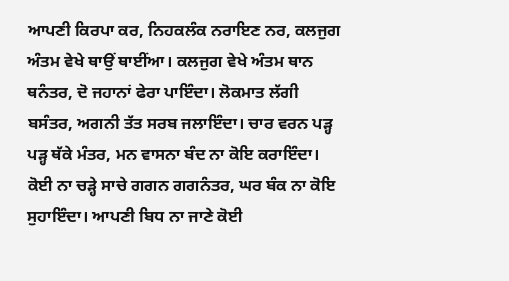ਆਪਣੀ ਕਿਰਪਾ ਕਰ, ਨਿਹਕਲੰਕ ਨਰਾਇਣ ਨਰ, ਕਲਜੁਗ ਅੰਤਮ ਵੇਖੇ ਥਾਉਂ ਥਾਈਂਆ। ਕਲਜੁਗ ਵੇਖੇ ਅੰਤਮ ਥਾਨ ਥਨੰਤਰ, ਦੋ ਜਹਾਨਾਂ ਫੇਰਾ ਪਾਇੰਦਾ। ਲੋਕਮਾਤ ਲੱਗੀ ਬਸੰਤਰ, ਅਗਨੀ ਤੱਤ ਸਰਬ ਜਲਾਇੰਦਾ। ਚਾਰ ਵਰਨ ਪੜ੍ਹ ਪੜ੍ਹ ਥੱਕੇ ਮੰਤਰ, ਮਨ ਵਾਸਨਾ ਬੰਦ ਨਾ ਕੋਇ ਕਰਾਇੰਦਾ। ਕੋਈ ਨਾ ਚੜ੍ਹੇ ਸਾਚੇ ਗਗਨ ਗਗਨੰਤਰ, ਘਰ ਬੰਕ ਨਾ ਕੋਇ ਸੁਹਾਇੰਦਾ। ਆਪਣੀ ਬਿਧ ਨਾ ਜਾਣੇ ਕੋਈ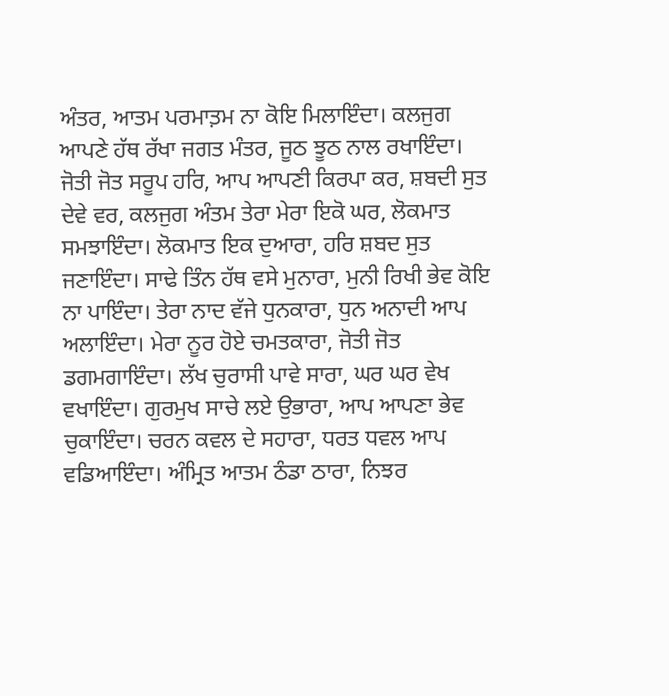ਅੰਤਰ, ਆਤਮ ਪਰਮਾਤ਼ਮ ਨਾ ਕੋਇ ਮਿਲਾਇੰਦਾ। ਕਲਜੁਗ ਆਪਣੇ ਹੱਥ ਰੱਖਾ ਜਗਤ ਮੰਤਰ, ਜੂਠ ਝੂਠ ਨਾਲ ਰਖਾਇੰਦਾ। ਜੋਤੀ ਜੋਤ ਸਰੂਪ ਹਰਿ, ਆਪ ਆਪਣੀ ਕਿਰਪਾ ਕਰ, ਸ਼ਬਦੀ ਸੁਤ ਦੇਵੇ ਵਰ, ਕਲਜੁਗ ਅੰਤਮ ਤੇਰਾ ਮੇਰਾ ਇਕੋ ਘਰ, ਲੋਕਮਾਤ ਸਮਝਾਇੰਦਾ। ਲੋਕਮਾਤ ਇਕ ਦੁਆਰਾ, ਹਰਿ ਸ਼ਬਦ ਸੁਤ ਜਣਾਇੰਦਾ। ਸਾਢੇ ਤਿੰਨ ਹੱਥ ਵਸੇ ਮੁਨਾਰਾ, ਮੁਨੀ ਰਿਖੀ ਭੇਵ ਕੋਇ ਨਾ ਪਾਇੰਦਾ। ਤੇਰਾ ਨਾਦ ਵੱਜੇ ਧੁਨਕਾਰਾ, ਧੁਨ ਅਨਾਦੀ ਆਪ ਅਲਾਇੰਦਾ। ਮੇਰਾ ਨੂਰ ਹੋਏ ਚਮਤਕਾਰਾ, ਜੋਤੀ ਜੋਤ ਡਗਮਗਾਇੰਦਾ। ਲੱਖ ਚੁਰਾਸੀ ਪਾਵੇ ਸਾਰਾ, ਘਰ ਘਰ ਵੇਖ ਵਖਾਇੰਦਾ। ਗੁਰਮੁਖ ਸਾਚੇ ਲਏ ਉਭਾਰਾ, ਆਪ ਆਪਣਾ ਭੇਵ ਚੁਕਾਇੰਦਾ। ਚਰਨ ਕਵਲ ਦੇ ਸਹਾਰਾ, ਧਰਤ ਧਵਲ ਆਪ ਵਡਿਆਇੰਦਾ। ਅੰਮ੍ਰਿਤ ਆਤਮ ਠੰਡਾ ਠਾਰਾ, ਨਿਝਰ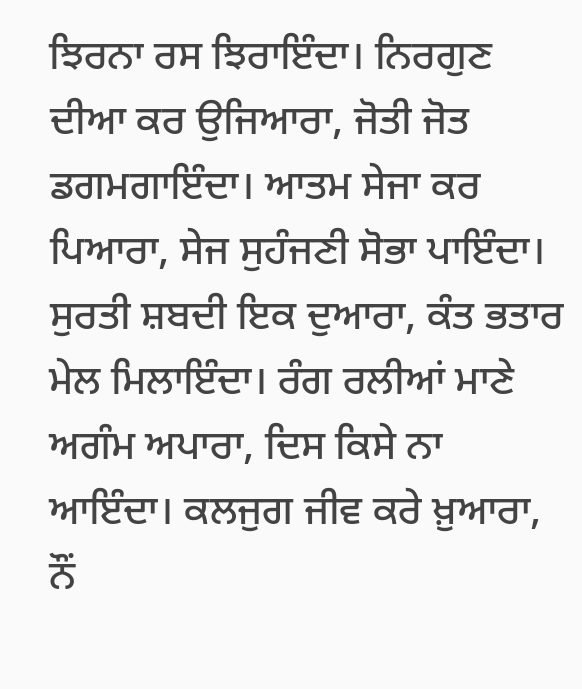ਝਿਰਨਾ ਰਸ ਝਿਰਾਇੰਦਾ। ਨਿਰਗੁਣ ਦੀਆ ਕਰ ਉਜਿਆਰਾ, ਜੋਤੀ ਜੋਤ ਡਗਮਗਾਇੰਦਾ। ਆਤਮ ਸੇਜਾ ਕਰ ਪਿਆਰਾ, ਸੇਜ ਸੁਹੰਜਣੀ ਸੋਭਾ ਪਾਇੰਦਾ। ਸੁਰਤੀ ਸ਼ਬਦੀ ਇਕ ਦੁਆਰਾ, ਕੰਤ ਭਤਾਰ ਮੇਲ ਮਿਲਾਇੰਦਾ। ਰੰਗ ਰਲੀਆਂ ਮਾਣੇ ਅਗੰਮ ਅਪਾਰਾ, ਦਿਸ ਕਿਸੇ ਨਾ ਆਇੰਦਾ। ਕਲਜੁਗ ਜੀਵ ਕਰੇ ਖ਼ੁਆਰਾ, ਨੌਂ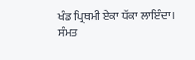ਖੰਡ ਪ੍ਰਿਥਮੀ ਏਕਾ ਧੱਕਾ ਲਾਇੰਦਾ। ਸੰਮਤ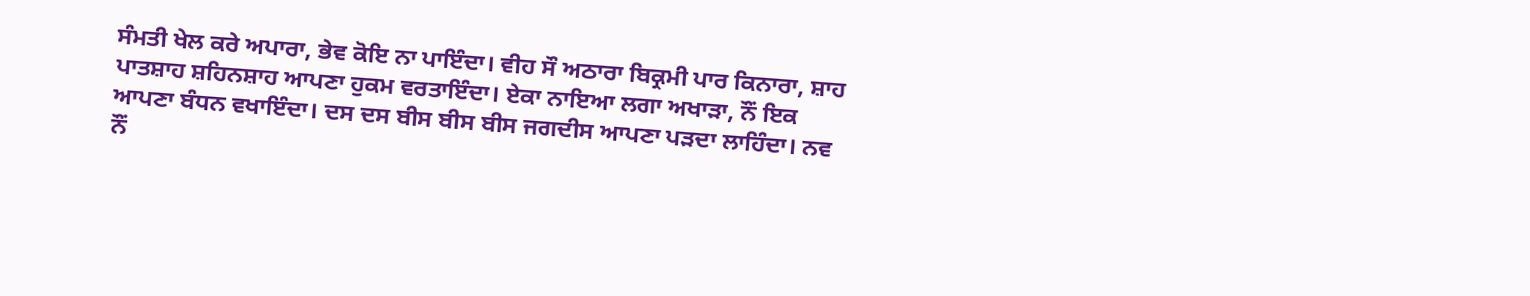ਸੰਮਤੀ ਖੇਲ ਕਰੇ ਅਪਾਰਾ, ਭੇਵ ਕੋਇ ਨਾ ਪਾਇੰਦਾ। ਵੀਹ ਸੌ ਅਠਾਰਾ ਬਿਕ੍ਰਮੀ ਪਾਰ ਕਿਨਾਰਾ, ਸ਼ਾਹ ਪਾਤਸ਼ਾਹ ਸ਼ਹਿਨਸ਼ਾਹ ਆਪਣਾ ਹੁਕਮ ਵਰਤਾਇੰਦਾ। ਏਕਾ ਨਾਇਆ ਲਗਾ ਅਖਾੜਾ, ਨੌਂ ਇਕ ਆਪਣਾ ਬੰਧਨ ਵਖਾਇੰਦਾ। ਦਸ ਦਸ ਬੀਸ ਬੀਸ ਬੀਸ ਜਗਦੀਸ ਆਪਣਾ ਪੜਦਾ ਲਾਹਿੰਦਾ। ਨਵ ਨੌਂ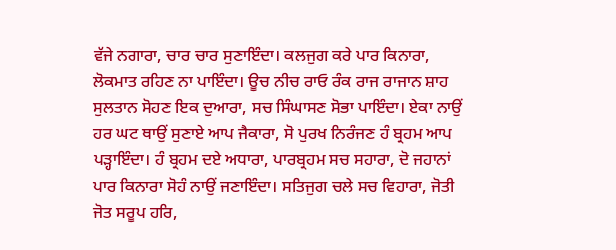ਵੱਜੇ ਨਗਾਰਾ, ਚਾਰ ਚਾਰ ਸੁਣਾਇੰਦਾ। ਕਲਜੁਗ ਕਰੇ ਪਾਰ ਕਿਨਾਰਾ, ਲੋਕਮਾਤ ਰਹਿਣ ਨਾ ਪਾਇੰਦਾ। ਊਚ ਨੀਚ ਰਾਓ ਰੰਕ ਰਾਜ ਰਾਜਾਨ ਸ਼ਾਹ ਸੁਲਤਾਨ ਸੋਹਣ ਇਕ ਦੁਆਰਾ, ਸਚ ਸਿੰਘਾਸਣ ਸੋਭਾ ਪਾਇੰਦਾ। ਏਕਾ ਨਾਉਂ ਹਰ ਘਟ ਥਾਉਂ ਸੁਣਾਏ ਆਪ ਜੈਕਾਰਾ, ਸੋ ਪੁਰਖ ਨਿਰੰਜਣ ਹੰ ਬ੍ਰਹਮ ਆਪ ਪੜ੍ਹਾਇੰਦਾ। ਹੰ ਬ੍ਰਹਮ ਦਏ ਅਧਾਰਾ, ਪਾਰਬ੍ਰਹਮ ਸਚ ਸਹਾਰਾ, ਦੋ ਜਹਾਨਾਂ ਪਾਰ ਕਿਨਾਰਾ ਸੋਹੰ ਨਾਉਂ ਜਣਾਇੰਦਾ। ਸਤਿਜੁਗ ਚਲੇ ਸਚ ਵਿਹਾਰਾ, ਜੋਤੀ ਜੋਤ ਸਰੂਪ ਹਰਿ,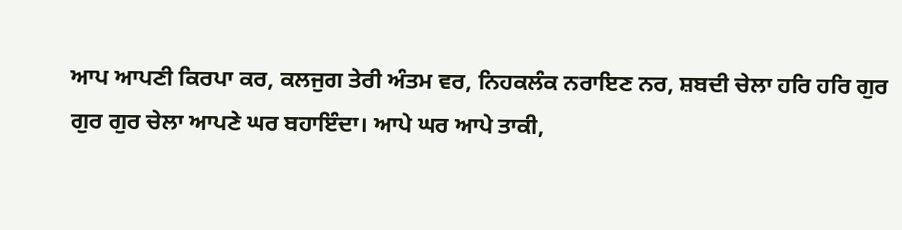ਆਪ ਆਪਣੀ ਕਿਰਪਾ ਕਰ, ਕਲਜੁਗ ਤੇਰੀ ਅੰਤਮ ਵਰ, ਨਿਹਕਲੰਕ ਨਰਾਇਣ ਨਰ, ਸ਼ਬਦੀ ਚੇਲਾ ਹਰਿ ਹਰਿ ਗੁਰ ਗੁਰ ਗੁਰ ਚੇਲਾ ਆਪਣੇ ਘਰ ਬਹਾਇੰਦਾ। ਆਪੇ ਘਰ ਆਪੇ ਤਾਕੀ,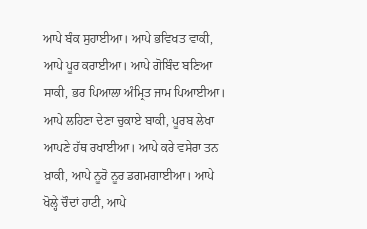ਆਪੇ ਬੰਕ ਸੁਹਾਈਆ। ਆਪੇ ਭਵਿਖਤ ਵਾਕੀ, ਆਪੇ ਪੂਰ ਕਰਾਈਆ। ਆਪੇ ਗੋਬਿੰਦ ਬਣਿਆ ਸਾਕੀ, ਭਰ ਪਿਆਲਾ ਅੰਮ੍ਰਿਤ ਜਾਮ ਪਿਆਈਆ। ਆਪੇ ਲਹਿਣਾ ਦੇਣਾ ਚੁਕਾਏ ਬਾਕੀ, ਪੂਰਬ ਲੇਖਾ ਆਪਣੇ ਹੱਥ ਰਖਾਈਆ। ਆਪੇ ਕਰੇ ਵਸੇਰਾ ਤਨ ਖ਼ਾਕੀ, ਆਪੇ ਨੂਰੋ ਨੂਰ ਡਗਮਗਾਈਆ। ਆਪੇ ਖੋਲ੍ਹੇ ਚੌਦਾਂ ਹਾਟੀ, ਆਪੇ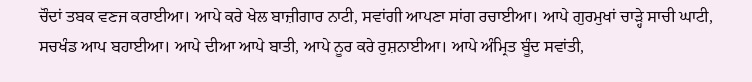ਚੌਦਾਂ ਤਬਕ ਵਣਜ ਕਰਾਈਆ। ਆਪੇ ਕਰੇ ਖੇਲ ਬਾਜ਼ੀਗਾਰ ਨਾਟੀ, ਸਵਾਂਗੀ ਆਪਣਾ ਸਾਂਗ ਰਚਾਈਆ। ਆਪੇ ਗੁਰਮੁਖਾਂ ਚਾੜ੍ਹੇ ਸਾਚੀ ਘਾਟੀ, ਸਚਖੰਡ ਆਪ ਬਹਾਈਆ। ਆਪੇ ਦੀਆ ਆਪੇ ਬਾਤੀ, ਆਪੇ ਨੂਰ ਕਰੇ ਰੁਸ਼ਨਾਈਆ। ਆਪੇ ਅੰਮ੍ਰਿਤ ਬੂੰਦ ਸਵਾਂਤੀ,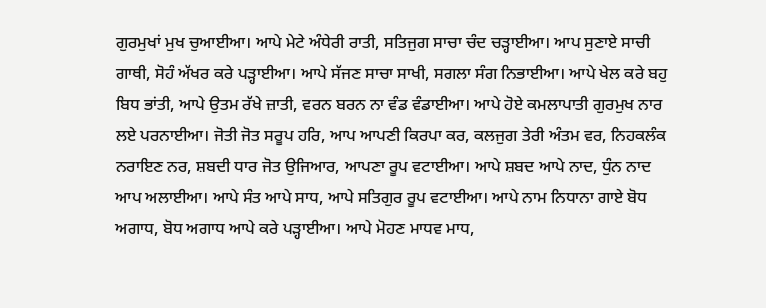ਗੁਰਮੁਖਾਂ ਮੁਖ ਚੁਆਈਆ। ਆਪੇ ਮੇਟੇ ਅੰਧੇਰੀ ਰਾਤੀ, ਸਤਿਜੁਗ ਸਾਚਾ ਚੰਦ ਚੜ੍ਹਾਈਆ। ਆਪ ਸੁਣਾਏ ਸਾਚੀ ਗਾਥੀ, ਸੋਹੰ ਅੱਖਰ ਕਰੇ ਪੜ੍ਹਾਈਆ। ਆਪੇ ਸੱਜਣ ਸਾਚਾ ਸਾਖੀ, ਸਗਲਾ ਸੰਗ ਨਿਭਾਈਆ। ਆਪੇ ਖੇਲ ਕਰੇ ਬਹੁ ਬਿਧ ਭਾਂਤੀ, ਆਪੇ ਉਤਮ ਰੱਖੇ ਜ਼ਾਤੀ, ਵਰਨ ਬਰਨ ਨਾ ਵੰਡ ਵੰਡਾਈਆ। ਆਪੇ ਹੋਏ ਕਮਲਾਪਾਤੀ ਗੁਰਮੁਖ ਨਾਰ ਲਏ ਪਰਨਾਈਆ। ਜੋਤੀ ਜੋਤ ਸਰੂਪ ਹਰਿ, ਆਪ ਆਪਣੀ ਕਿਰਪਾ ਕਰ, ਕਲਜੁਗ ਤੇਰੀ ਅੰਤਮ ਵਰ, ਨਿਹਕਲੰਕ ਨਰਾਇਣ ਨਰ, ਸ਼ਬਦੀ ਧਾਰ ਜੋਤ ਉਜਿਆਰ, ਆਪਣਾ ਰੂਪ ਵਟਾਈਆ। ਆਪੇ ਸ਼ਬਦ ਆਪੇ ਨਾਦ, ਧੁੰਨ ਨਾਦ ਆਪ ਅਲਾਈਆ। ਆਪੇ ਸੰਤ ਆਪੇ ਸਾਧ, ਆਪੇ ਸਤਿਗੁਰ ਰੂਪ ਵਟਾਈਆ। ਆਪੇ ਨਾਮ ਨਿਧਾਨਾ ਗਾਏ ਬੋਧ ਅਗਾਧ, ਬੋਧ ਅਗਾਧ ਆਪੇ ਕਰੇ ਪੜ੍ਹਾਈਆ। ਆਪੇ ਮੋਹਣ ਮਾਧਵ ਮਾਧ,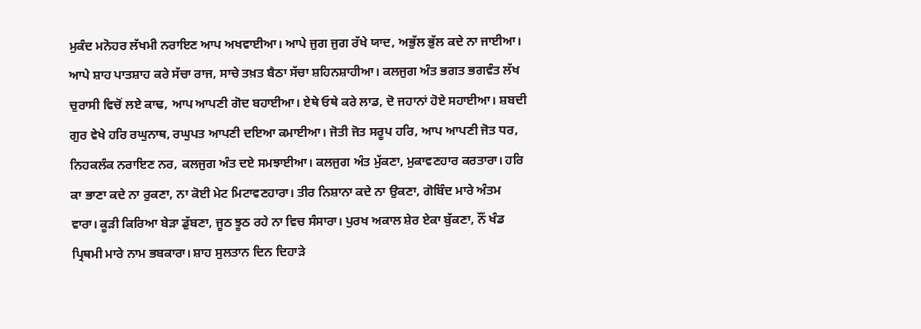ਮੁਕੰਦ ਮਨੋਹਰ ਲੱਖਮੀ ਨਰਾਇਣ ਆਪ ਅਖਵਾਈਆ। ਆਪੇ ਜੁਗ ਜੁਗ ਰੱਖੇ ਯਾਦ, ਅਭੁੱਲ ਭੁੱਲ ਕਦੇ ਨਾ ਜਾਈਆ। ਆਪੇ ਸ਼ਾਹ ਪਾਤਸ਼ਾਹ ਕਰੇ ਸੱਚਾ ਰਾਜ, ਸਾਚੇ ਤਖ਼ਤ ਬੈਠਾ ਸੱਚਾ ਸ਼ਹਿਨਸ਼ਾਹੀਆ। ਕਲਜੁਗ ਅੰਤ ਭਗਤ ਭਗਵੰਤ ਲੱਖ ਚੁਰਾਸੀ ਵਿਚੋਂ ਲਏ ਕਾਢ, ਆਪ ਆਪਣੀ ਗੋਦ ਬਹਾਈਆ। ਏਥੇ ਓਥੇ ਕਰੇ ਲਾਡ, ਦੋ ਜਹਾਨਾਂ ਹੋਏ ਸਹਾਈਆ। ਸ਼ਬਦੀ ਗੁਰ ਵੇਖੇ ਹਰਿ ਰਘੁਨਾਥ, ਰਘੁਪਤ ਆਪਣੀ ਦਇਆ ਕਮਾਈਆ। ਜੋਤੀ ਜੋਤ ਸਰੂਪ ਹਰਿ, ਆਪ ਆਪਣੀ ਜੋਤ ਧਰ, ਨਿਹਕਲੰਕ ਨਰਾਇਣ ਨਰ, ਕਲਜੁਗ ਅੰਤ ਦਏ ਸਮਝਾਈਆ। ਕਲਜੁਗ ਅੰਤ ਮੁੱਕਣਾ, ਮੁਕਾਵਣਹਾਰ ਕਰਤਾਰਾ। ਹਰਿ ਕਾ ਭਾਣਾ ਕਦੇ ਨਾ ਰੁਕਣਾ, ਨਾ ਕੋਈ ਮੇਟ ਮਿਟਾਵਣਹਾਰਾ। ਤੀਰ ਨਿਸ਼ਾਨਾ ਕਦੇ ਨਾ ਉਕਣਾ, ਗੋਬਿੰਦ ਮਾਰੇ ਅੰਤਮ ਵਾਰਾ। ਕੂੜੀ ਕਿਰਿਆ ਬੇੜਾ ਡੁੱਬਣਾ, ਜੂਠ ਝੂਠ ਰਹੇ ਨਾ ਵਿਚ ਸੰਸਾਰਾ। ਪੁਰਖ ਅਕਾਲ ਸ਼ੇਰ ਏਕਾ ਬੁੱਕਣਾ, ਨੌਂ ਖੰਡ ਪ੍ਰਿਥਮੀ ਮਾਰੇ ਨਾਮ ਭਬਕਾਰਾ। ਸ਼ਾਹ ਸੁਲਤਾਨ ਦਿਨ ਦਿਹਾੜੇ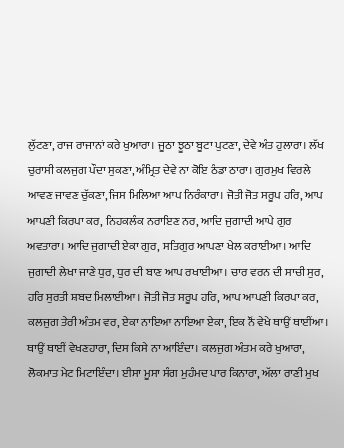ਲੁੱਟਣਾ, ਰਾਜ ਰਾਜਾਨਾਂ ਕਰੇ ਖੁਆਰਾ। ਜੂਠਾ ਝੂਠਾ ਬੂਟਾ ਪੁਟਣਾ, ਦੇਵੇ ਅੰਤ ਹੁਲਾਰਾ। ਲੱਖ ਚੁਰਾਸੀ ਕਲਜੁਗ ਪੌਦਾ ਸੁਕਣਾ, ਅੰਮ੍ਰਿਤ ਦੇਵੇ ਨਾ ਕੋਇ ਠੰਡਾ ਠਾਰਾ। ਗੁਰਮੁਖ ਵਿਰਲੇ ਆਵਣ ਜਾਵਣ ਚੁੱਕਣਾ, ਜਿਸ ਮਿਲਿਆ ਆਪ ਨਿਰੰਕਾਰਾ। ਜੋਤੀ ਜੋਤ ਸਰੂਪ ਹਰਿ, ਆਪ ਆਪਣੀ ਕਿਰਪਾ ਕਰ, ਨਿਹਕਲੰਕ ਨਰਾਇਣ ਨਰ, ਆਦਿ ਜੁਗਾਦੀ ਆਪੇ ਗੁਰ ਅਵਤਾਰਾ। ਆਦਿ ਜੁਗਾਦੀ ਏਕਾ ਗੁਰ, ਸਤਿਗੁਰ ਆਪਣਾ ਖੇਲ ਕਰਾਈਆ। ਆਦਿ ਜੁਗਾਦੀ ਲੇਖਾ ਜਾਣੇ ਧੁਰ, ਧੁਰ ਦੀ ਬਾਣ ਆਪ ਰਖਾਈਆ। ਚਾਰ ਵਰਨ ਦੀ ਸਾਚੀ ਸੁਰ, ਹਰਿ ਸੁਰਤੀ ਸ਼ਬਦ ਮਿਲਾਈਆ। ਜੋਤੀ ਜੋਤ ਸਰੂਪ ਹਰਿ, ਆਪ ਆਪਣੀ ਕਿਰਪਾ ਕਰ, ਕਲਜੁਗ ਤੇਰੀ ਅੰਤਮ ਵਰ, ਏਕਾ ਨਾਇਆ ਨਾਇਆ ਏਕਾ, ਇਕ ਨੌਂ ਵੇਖੇ ਥਾਉਂ ਥਾਈਂਆ। ਥਾਉਂ ਥਾਈਂ ਵੇਖਣਹਾਰਾ, ਦਿਸ ਕਿਸੇ ਨਾ ਆਇੰਦਾ। ਕਲਜੁਗ ਅੰਤਮ ਕਰੇ ਖੁਆਰਾ, ਲੋਕਮਾਤ ਮੇਟ ਮਿਟਾਇੰਦਾ। ਈਸਾ ਮੂਸਾ ਸੰਗ ਮੁਹੰਮਦ ਪਾਰ ਕਿਨਾਰਾ, ਅੱਲਾ ਰਾਣੀ ਮੁਖ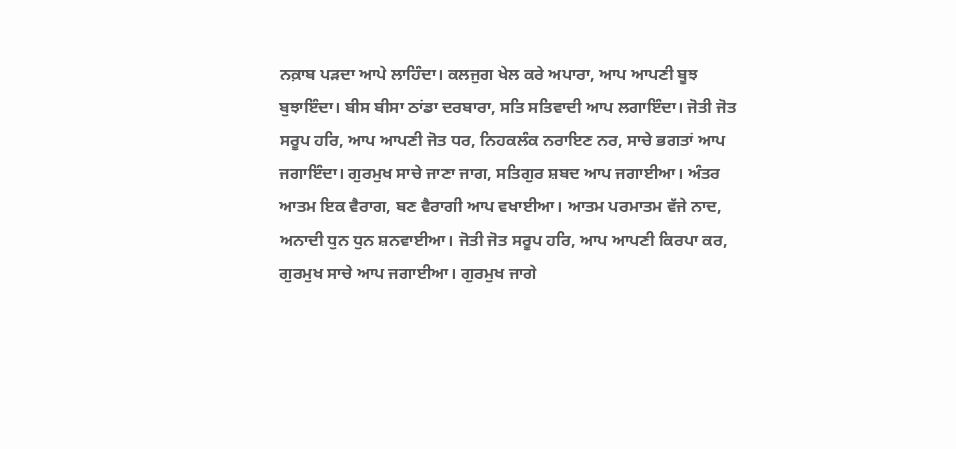ਨਕ਼ਾਬ ਪੜਦਾ ਆਪੇ ਲਾਹਿੰਦਾ। ਕਲਜੁਗ ਖੇਲ ਕਰੇ ਅਪਾਰਾ, ਆਪ ਆਪਣੀ ਬੂਝ ਬੁਝਾਇੰਦਾ। ਬੀਸ ਬੀਸਾ ਠਾਂਡਾ ਦਰਬਾਰਾ, ਸਤਿ ਸਤਿਵਾਦੀ ਆਪ ਲਗਾਇੰਦਾ। ਜੋਤੀ ਜੋਤ ਸਰੂਪ ਹਰਿ, ਆਪ ਆਪਣੀ ਜੋਤ ਧਰ, ਨਿਹਕਲੰਕ ਨਰਾਇਣ ਨਰ, ਸਾਚੇ ਭਗਤਾਂ ਆਪ ਜਗਾਇੰਦਾ। ਗੁਰਮੁਖ ਸਾਚੇ ਜਾਣਾ ਜਾਗ, ਸਤਿਗੁਰ ਸ਼ਬਦ ਆਪ ਜਗਾਈਆ। ਅੰਤਰ ਆਤਮ ਇਕ ਵੈਰਾਗ, ਬਣ ਵੈਰਾਗੀ ਆਪ ਵਖਾਈਆ। ਆਤਮ ਪਰਮਾਤਮ ਵੱਜੇ ਨਾਦ, ਅਨਾਦੀ ਧੁਨ ਧੁਨ ਸ਼ਨਵਾਈਆ। ਜੋਤੀ ਜੋਤ ਸਰੂਪ ਹਰਿ, ਆਪ ਆਪਣੀ ਕਿਰਪਾ ਕਰ, ਗੁਰਮੁਖ ਸਾਚੇ ਆਪ ਜਗਾਈਆ। ਗੁਰਮੁਖ ਜਾਗੇ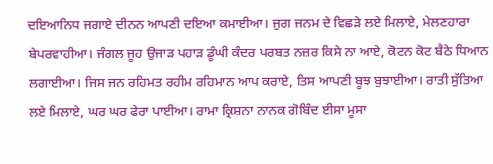ਦਇਆਨਿਧ ਜਗਾਏ ਦੀਨਨ ਆਪਣੀ ਦਇਆ ਕਮਾਈਆ। ਜੁਗ ਜਨਮ ਦੇ ਵਿਛੜੇ ਲਏ ਮਿਲਾਏ, ਮੇਲਣਹਾਰਾ ਬੇਪਰਵਾਹੀਆ। ਜੰਗਲ ਜੂਹ ਉਜਾੜ ਪਹਾੜ ਡੂੰਘੀ ਕੰਦਰ ਪਰਬਤ ਨਜ਼ਰ ਕਿਸੇ ਨਾ ਆਏ, ਕੋਟਨ ਕੋਟ ਬੈਠੇ ਧਿਆਨ ਲਗਾਈਆ। ਜਿਸ ਜਨ ਰਹਿਮਤ ਰਹੀਮ ਰਹਿਮਾਨ ਆਪ ਕਰਾਏ, ਤਿਸ ਆਪਣੀ ਬੂਝ ਬੁਝਾਈਆ। ਰਾਤੀ ਸੁੱਤਿਆ ਲਏ ਮਿਲਾਏ, ਘਰ ਘਰ ਫੇਰਾ ਪਾਈਆ। ਰਾਮਾ ਕ੍ਰਿਸ਼ਨਾ ਨਾਨਕ ਗੋਬਿੰਦ ਈਸਾ ਮੂਸਾ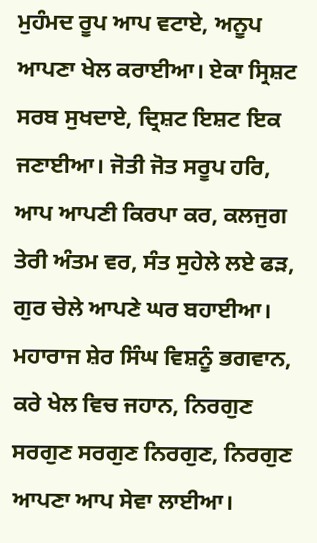ਮੁਹੰਮਦ ਰੂਪ ਆਪ ਵਟਾਏ, ਅਨੂਪ ਆਪਣਾ ਖੇਲ ਕਰਾਈਆ। ਏਕਾ ਸ੍ਰਿਸ਼ਟ ਸਰਬ ਸੁਖਦਾਏ, ਦ੍ਰਿਸ਼ਟ ਇਸ਼ਟ ਇਕ ਜਣਾਈਆ। ਜੋਤੀ ਜੋਤ ਸਰੂਪ ਹਰਿ, ਆਪ ਆਪਣੀ ਕਿਰਪਾ ਕਰ, ਕਲਜੁਗ ਤੇਰੀ ਅੰਤਮ ਵਰ, ਸੰਤ ਸੁਹੇਲੇ ਲਏ ਫੜ, ਗੁਰ ਚੇਲੇ ਆਪਣੇ ਘਰ ਬਹਾਈਆ। ਮਹਾਰਾਜ ਸ਼ੇਰ ਸਿੰਘ ਵਿਸ਼ਨੂੰ ਭਗਵਾਨ, ਕਰੇ ਖੇਲ ਵਿਚ ਜਹਾਨ, ਨਿਰਗੁਣ ਸਰਗੁਣ ਸਰਗੁਣ ਨਿਰਗੁਣ, ਨਿਰਗੁਣ ਆਪਣਾ ਆਪ ਸੇਵਾ ਲਾਈਆ।